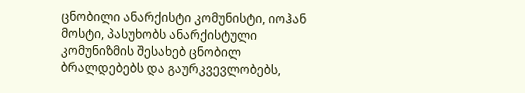ცნობილი ანარქისტი კომუნისტი, იოჰან მოსტი, პასუხობს ანარქისტული კომუნიზმის შესახებ ცნობილ ბრალდებებს და გაურკვევლობებს,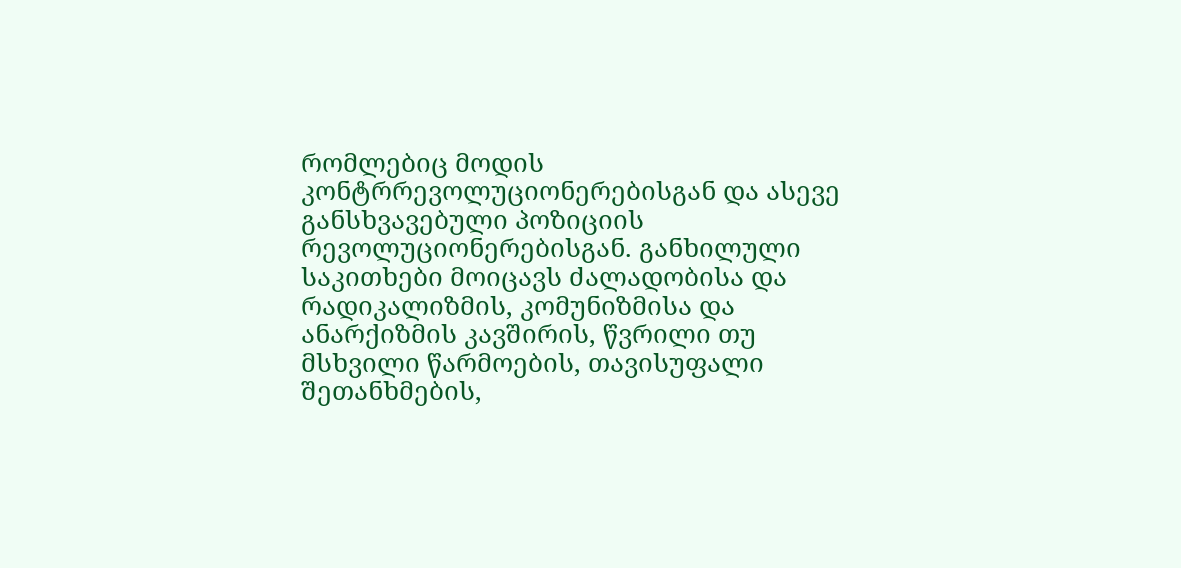რომლებიც მოდის კონტრრევოლუციონერებისგან და ასევე განსხვავებული პოზიციის რევოლუციონერებისგან. განხილული საკითხები მოიცავს ძალადობისა და რადიკალიზმის, კომუნიზმისა და ანარქიზმის კავშირის, წვრილი თუ მსხვილი წარმოების, თავისუფალი შეთანხმების,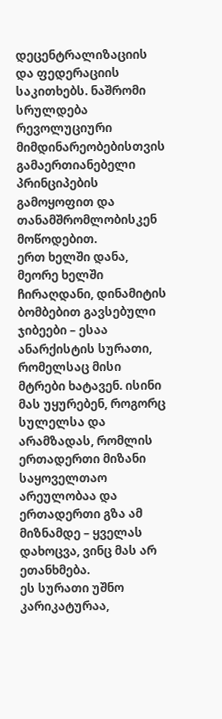დეცენტრალიზაციის და ფედერაციის საკითხებს. ნაშრომი სრულდება რევოლუციური მიმდინარეობებისთვის გამაერთიანებელი პრინციპების გამოყოფით და თანამშრომლობისკენ მოწოდებით.
ერთ ხელში დანა, მეორე ხელში ჩირაღდანი, დინამიტის ბომბებით გავსებული ჯიბეები – ესაა ანარქისტის სურათი, რომელსაც მისი მტრები ხატავენ. ისინი მას უყურებენ, როგორც სულელსა და არამზადას, რომლის ერთადერთი მიზანი საყოველთაო არეულობაა და ერთადერთი გზა ამ მიზნამდე – ყველას დახოცვა, ვინც მას არ ეთანხმება.
ეს სურათი უშნო კარიკატურაა,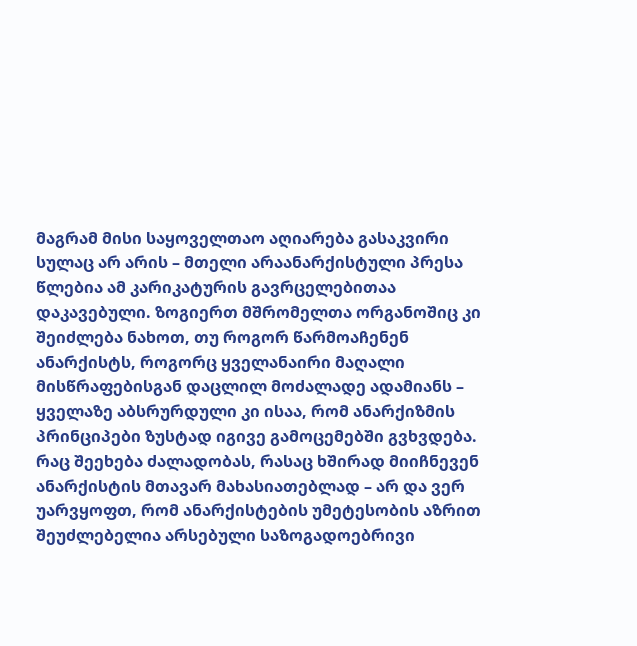მაგრამ მისი საყოველთაო აღიარება გასაკვირი სულაც არ არის – მთელი არაანარქისტული პრესა წლებია ამ კარიკატურის გავრცელებითაა დაკავებული. ზოგიერთ მშრომელთა ორგანოშიც კი შეიძლება ნახოთ, თუ როგორ წარმოაჩენენ ანარქისტს, როგორც ყველანაირი მაღალი მისწრაფებისგან დაცლილ მოძალადე ადამიანს – ყველაზე აბსრურდული კი ისაა, რომ ანარქიზმის პრინციპები ზუსტად იგივე გამოცემებში გვხვდება.
რაც შეეხება ძალადობას, რასაც ხშირად მიიჩნევენ ანარქისტის მთავარ მახასიათებლად – არ და ვერ უარვყოფთ, რომ ანარქისტების უმეტესობის აზრით შეუძლებელია არსებული საზოგადოებრივი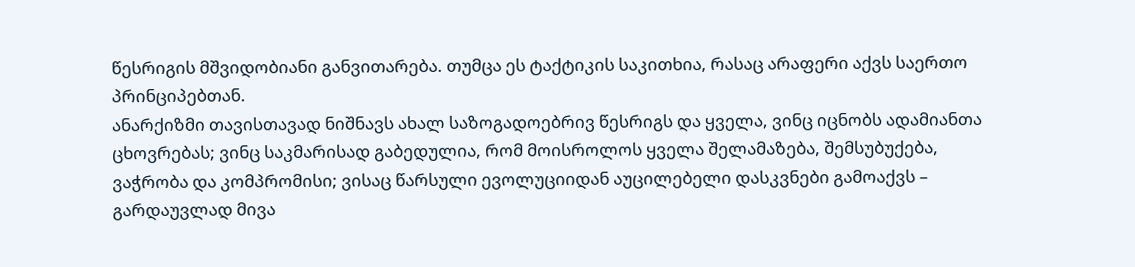წესრიგის მშვიდობიანი განვითარება. თუმცა ეს ტაქტიკის საკითხია, რასაც არაფერი აქვს საერთო პრინციპებთან.
ანარქიზმი თავისთავად ნიშნავს ახალ საზოგადოებრივ წესრიგს და ყველა, ვინც იცნობს ადამიანთა ცხოვრებას; ვინც საკმარისად გაბედულია, რომ მოისროლოს ყველა შელამაზება, შემსუბუქება, ვაჭრობა და კომპრომისი; ვისაც წარსული ევოლუციიდან აუცილებელი დასკვნები გამოაქვს – გარდაუვლად მივა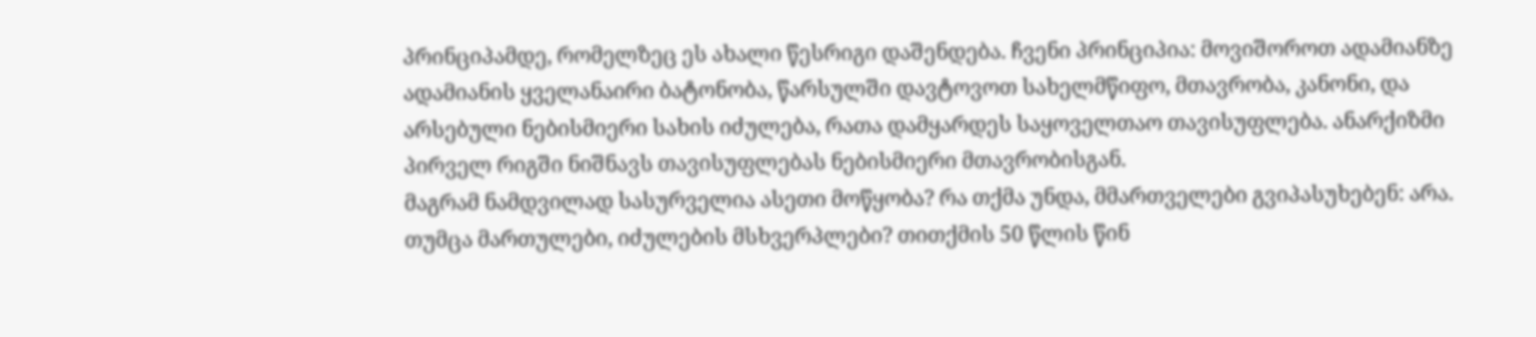პრინციპამდე, რომელზეც ეს ახალი წესრიგი დაშენდება. ჩვენი პრინციპია: მოვიშოროთ ადამიანზე ადამიანის ყველანაირი ბატონობა, წარსულში დავტოვოთ სახელმწიფო, მთავრობა, კანონი, და არსებული ნებისმიერი სახის იძულება, რათა დამყარდეს საყოველთაო თავისუფლება. ანარქიზმი პირველ რიგში ნიშნავს თავისუფლებას ნებისმიერი მთავრობისგან.
მაგრამ ნამდვილად სასურველია ასეთი მოწყობა? რა თქმა უნდა, მმართველები გვიპასუხებენ: არა. თუმცა მართულები, იძულების მსხვერპლები? თითქმის 50 წლის წინ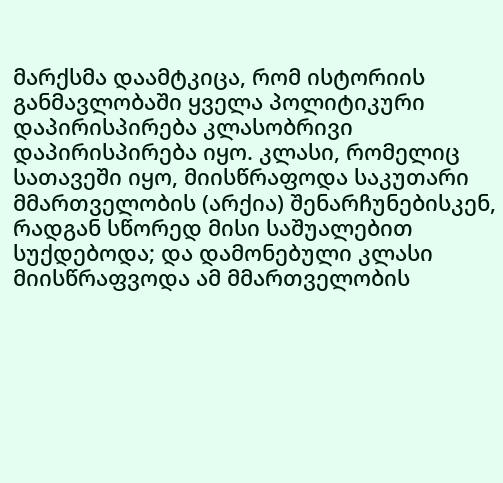მარქსმა დაამტკიცა, რომ ისტორიის განმავლობაში ყველა პოლიტიკური დაპირისპირება კლასობრივი დაპირისპირება იყო. კლასი, რომელიც სათავეში იყო, მიისწრაფოდა საკუთარი მმართველობის (არქია) შენარჩუნებისკენ, რადგან სწორედ მისი საშუალებით სუქდებოდა; და დამონებული კლასი მიისწრაფვოდა ამ მმართველობის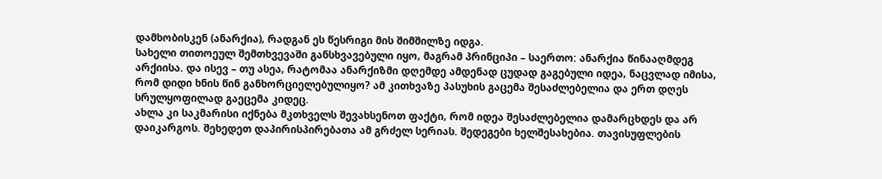დამხობისკენ (ანარქია), რადგან ეს წესრიგი მის შიმშილზე იდგა.
სახელი თითოეულ შემთხვევაში განსხვავებული იყო, მაგრამ პრინციპი – საერთო: ანარქია წინააღმდეგ არქიისა. და ისევ – თუ ასეა, რატომაა ანარქიზმი დღემდე ამდენად ცუდად გაგებული იდეა, ნაცვლად იმისა, რომ დიდი ხნის წინ განხორციელებულიყო? ამ კითხვაზე პასუხის გაცემა შესაძლებელია და ერთ დღეს სრულყოფილად გაეცემა კიდეც.
ახლა კი საკმარისი იქნება მკთხველს შევახსენოთ ფაქტი, რომ იდეა შესაძლებელია დამარცხდეს და არ დაიკარგოს. შეხედეთ დაპირისპირებათა ამ გრძელ სერიას. შედეგები ხელშესახებია. თავისუფლების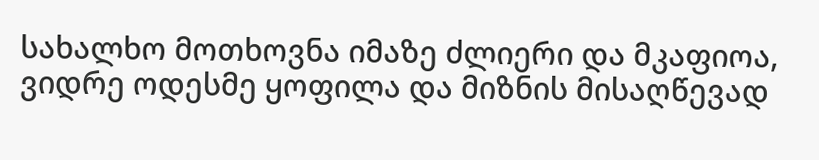სახალხო მოთხოვნა იმაზე ძლიერი და მკაფიოა, ვიდრე ოდესმე ყოფილა და მიზნის მისაღწევად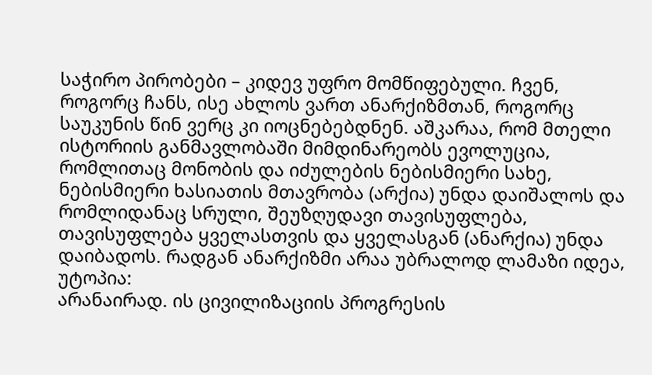საჭირო პირობები – კიდევ უფრო მომწიფებული. ჩვენ, როგორც ჩანს, ისე ახლოს ვართ ანარქიზმთან, როგორც საუკუნის წინ ვერც კი იოცნებებდნენ. აშკარაა, რომ მთელი ისტორიის განმავლობაში მიმდინარეობს ევოლუცია, რომლითაც მონობის და იძულების ნებისმიერი სახე, ნებისმიერი ხასიათის მთავრობა (არქია) უნდა დაიშალოს და რომლიდანაც სრული, შეუზღუდავი თავისუფლება, თავისუფლება ყველასთვის და ყველასგან (ანარქია) უნდა დაიბადოს. რადგან ანარქიზმი არაა უბრალოდ ლამაზი იდეა, უტოპია:
არანაირად. ის ცივილიზაციის პროგრესის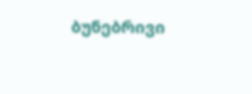ბუნებრივი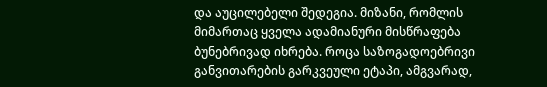და აუცილებელი შედეგია. მიზანი, რომლის მიმართაც ყველა ადამიანური მისწრაფება ბუნებრივად იხრება. როცა საზოგადოებრივი განვითარების გარკვეული ეტაპი, ამგვარად,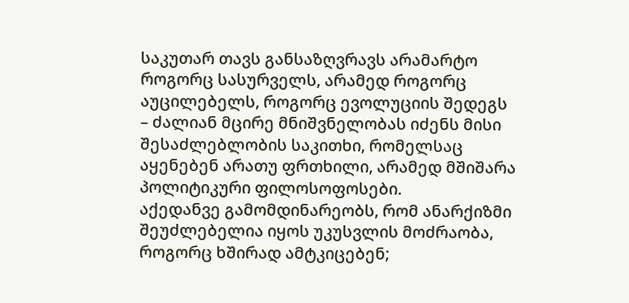საკუთარ თავს განსაზღვრავს არამარტო როგორც სასურველს, არამედ როგორც აუცილებელს, როგორც ევოლუციის შედეგს – ძალიან მცირე მნიშვნელობას იძენს მისი შესაძლებლობის საკითხი, რომელსაც აყენებენ არათუ ფრთხილი, არამედ მშიშარა პოლიტიკური ფილოსოფოსები.
აქედანვე გამომდინარეობს, რომ ანარქიზმი შეუძლებელია იყოს უკუსვლის მოძრაობა, როგორც ხშირად ამტკიცებენ;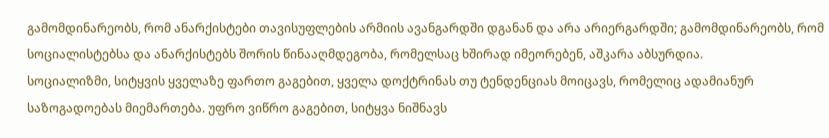გამომდინარეობს, რომ ანარქისტები თავისუფლების არმიის ავანგარდში დგანან და არა არიერგარდში; გამომდინარეობს, რომ სოციალისტებსა და ანარქისტებს შორის წინააღმდეგობა, რომელსაც ხშირად იმეორებენ, აშკარა აბსურდია.
სოციალიზმი, სიტყვის ყველაზე ფართო გაგებით, ყველა დოქტრინას თუ ტენდენციას მოიცავს, რომელიც ადამიანურ საზოგადოებას მიემართება. უფრო ვიწრო გაგებით, სიტყვა ნიშნავს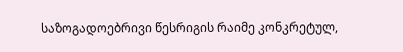საზოგადოებრივი წესრიგის რაიმე კონკრეტულ,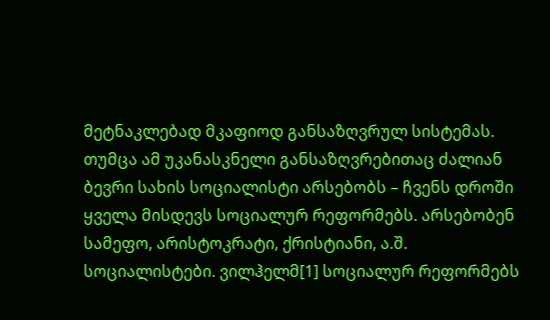მეტნაკლებად მკაფიოდ განსაზღვრულ სისტემას.
თუმცა ამ უკანასკნელი განსაზღვრებითაც ძალიან ბევრი სახის სოციალისტი არსებობს – ჩვენს დროში ყველა მისდევს სოციალურ რეფორმებს. არსებობენ სამეფო, არისტოკრატი, ქრისტიანი, ა.შ. სოციალისტები. ვილჰელმ[1] სოციალურ რეფორმებს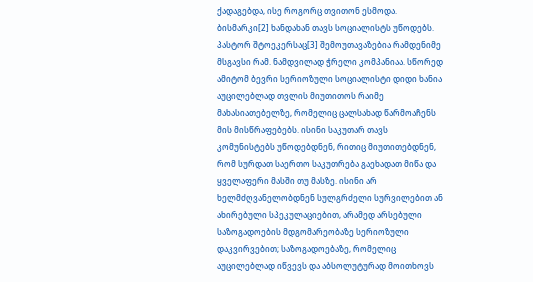ქადაგებდა, ისე როგორც თვითონ ესმოდა. ბისმარკი[2] ხანდახან თავს სოციალისტს უწოდებს. პასტორ შტოეკერსაც[3] შემოუთავაზებია რამდენიმე მსგავსი რამ. ნამდვილად ჭრელი კომპანიაა. სწორედ ამიტომ ბევრი სერიოზული სოციალისტი დიდი ხანია აუცილებლად თვლის მიუთითოს რაიმე მახასიათებელზე, რომელიც ცალსახად წარმოაჩენს მის მისწრაფებებს. ისინი საკუთარ თავს კომუნისტებს უწოდებდნენ, რითიც მიუთითებდნენ, რომ სურდათ საერთო საკუთრება გაეხადათ მიწა და ყველაფერი მასში თუ მასზე. ისინი არ ხელმძღვანელობდნენ სულგრძელი სურვილებით ან ახირებული სპეკულაციებით, არამედ არსებული საზოგადოების მდგომარეობაზე სერიოზული დაკვირვებით; საზოგადოებაზე, რომელიც აუცილებლად იწვევს და აბსოლუტურად მოითხოვს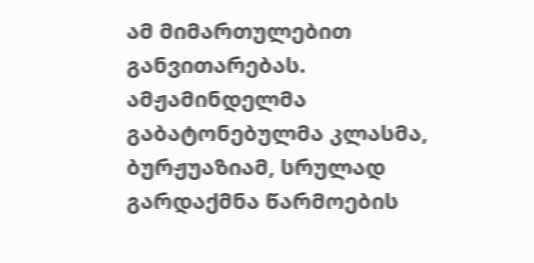ამ მიმართულებით განვითარებას.
ამჟამინდელმა გაბატონებულმა კლასმა, ბურჟუაზიამ, სრულად გარდაქმნა წარმოების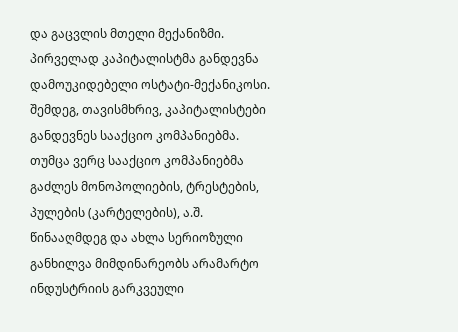და გაცვლის მთელი მექანიზმი.
პირველად კაპიტალისტმა განდევნა დამოუკიდებელი ოსტატი-მექანიკოსი. შემდეგ, თავისმხრივ, კაპიტალისტები განდევნეს სააქციო კომპანიებმა. თუმცა ვერც სააქციო კომპანიებმა გაძლეს მონოპოლიების, ტრესტების, პულების (კარტელების), ა.შ. წინააღმდეგ და ახლა სერიოზული განხილვა მიმდინარეობს არამარტო ინდუსტრიის გარკვეული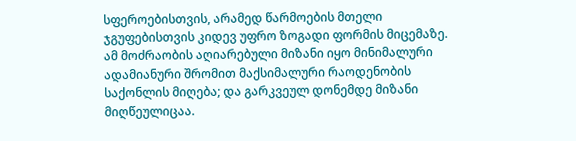სფეროებისთვის, არამედ წარმოების მთელი ჯგუფებისთვის კიდევ უფრო ზოგადი ფორმის მიცემაზე.
ამ მოძრაობის აღიარებული მიზანი იყო მინიმალური ადამიანური შრომით მაქსიმალური რაოდენობის საქონლის მიღება; და გარკვეულ დონემდე მიზანი მიღწეულიცაა.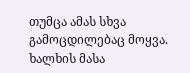თუმცა ამას სხვა გამოცდილებაც მოყვა. ხალხის მასა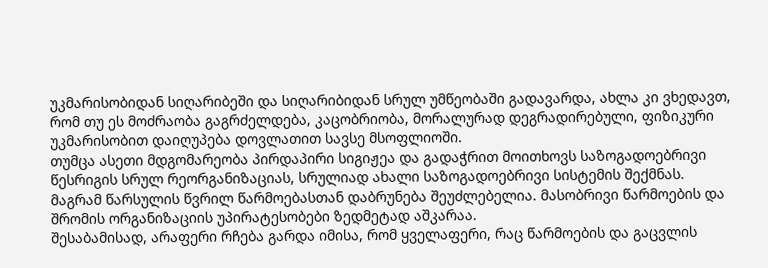უკმარისობიდან სიღარიბეში და სიღარიბიდან სრულ უმწეობაში გადავარდა, ახლა კი ვხედავთ, რომ თუ ეს მოძრაობა გაგრძელდება, კაცობრიობა, მორალურად დეგრადირებული, ფიზიკური უკმარისობით დაიღუპება დოვლათით სავსე მსოფლიოში.
თუმცა ასეთი მდგომარეობა პირდაპირი სიგიჟეა და გადაჭრით მოითხოვს საზოგადოებრივი წესრიგის სრულ რეორგანიზაციას, სრულიად ახალი საზოგადოებრივი სისტემის შექმნას.
მაგრამ წარსულის წვრილ წარმოებასთან დაბრუნება შეუძლებელია. მასობრივი წარმოების და შრომის ორგანიზაციის უპირატესობები ზედმეტად აშკარაა.
შესაბამისად, არაფერი რჩება გარდა იმისა, რომ ყველაფერი, რაც წარმოების და გაცვლის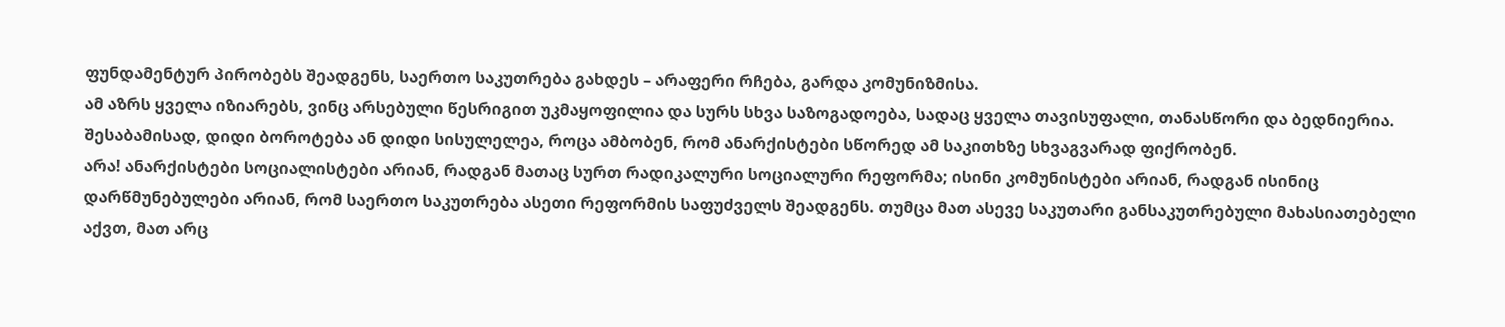ფუნდამენტურ პირობებს შეადგენს, საერთო საკუთრება გახდეს – არაფერი რჩება, გარდა კომუნიზმისა.
ამ აზრს ყველა იზიარებს, ვინც არსებული წესრიგით უკმაყოფილია და სურს სხვა საზოგადოება, სადაც ყველა თავისუფალი, თანასწორი და ბედნიერია. შესაბამისად, დიდი ბოროტება ან დიდი სისულელეა, როცა ამბობენ, რომ ანარქისტები სწორედ ამ საკითხზე სხვაგვარად ფიქრობენ.
არა! ანარქისტები სოციალისტები არიან, რადგან მათაც სურთ რადიკალური სოციალური რეფორმა; ისინი კომუნისტები არიან, რადგან ისინიც დარწმუნებულები არიან, რომ საერთო საკუთრება ასეთი რეფორმის საფუძველს შეადგენს. თუმცა მათ ასევე საკუთარი განსაკუთრებული მახასიათებელი აქვთ, მათ არც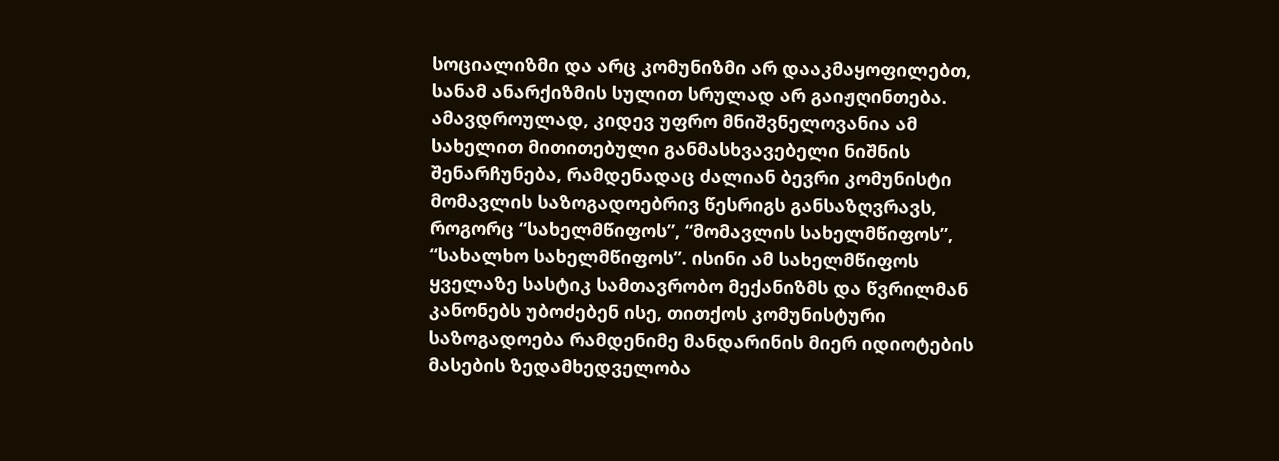სოციალიზმი და არც კომუნიზმი არ დააკმაყოფილებთ, სანამ ანარქიზმის სულით სრულად არ გაიჟღინთება.
ამავდროულად, კიდევ უფრო მნიშვნელოვანია ამ სახელით მითითებული განმასხვავებელი ნიშნის შენარჩუნება, რამდენადაც ძალიან ბევრი კომუნისტი მომავლის საზოგადოებრივ წესრიგს განსაზღვრავს, როგორც “სახელმწიფოს”, “მომავლის სახელმწიფოს”, “სახალხო სახელმწიფოს”. ისინი ამ სახელმწიფოს ყველაზე სასტიკ სამთავრობო მექანიზმს და წვრილმან კანონებს უბოძებენ ისე, თითქოს კომუნისტური საზოგადოება რამდენიმე მანდარინის მიერ იდიოტების მასების ზედამხედველობა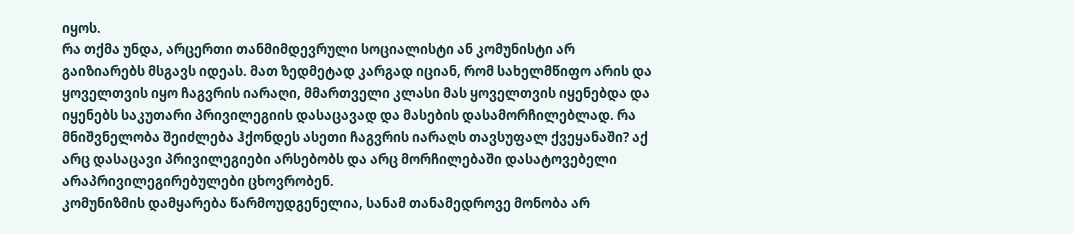იყოს.
რა თქმა უნდა, არცერთი თანმიმდევრული სოციალისტი ან კომუნისტი არ გაიზიარებს მსგავს იდეას. მათ ზედმეტად კარგად იციან, რომ სახელმწიფო არის და ყოველთვის იყო ჩაგვრის იარაღი, მმართველი კლასი მას ყოველთვის იყენებდა და იყენებს საკუთარი პრივილეგიის დასაცავად და მასების დასამორჩილებლად. რა მნიშვნელობა შეიძლება ჰქონდეს ასეთი ჩაგვრის იარაღს თავსუფალ ქვეყანაში? აქ არც დასაცავი პრივილეგიები არსებობს და არც მორჩილებაში დასატოვებელი არაპრივილეგირებულები ცხოვრობენ.
კომუნიზმის დამყარება წარმოუდგენელია, სანამ თანამედროვე მონობა არ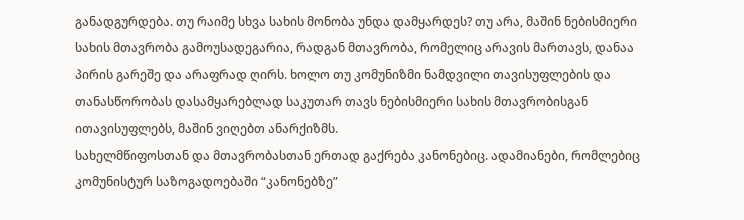განადგურდება. თუ რაიმე სხვა სახის მონობა უნდა დამყარდეს? თუ არა, მაშინ ნებისმიერი სახის მთავრობა გამოუსადეგარია, რადგან მთავრობა, რომელიც არავის მართავს, დანაა პირის გარეშე და არაფრად ღირს. ხოლო თუ კომუნიზმი ნამდვილი თავისუფლების და თანასწორობას დასამყარებლად საკუთარ თავს ნებისმიერი სახის მთავრობისგან ითავისუფლებს, მაშინ ვიღებთ ანარქიზმს.
სახელმწიფოსთან და მთავრობასთან ერთად გაქრება კანონებიც. ადამიანები, რომლებიც კომუნისტურ საზოგადოებაში “კანონებზე”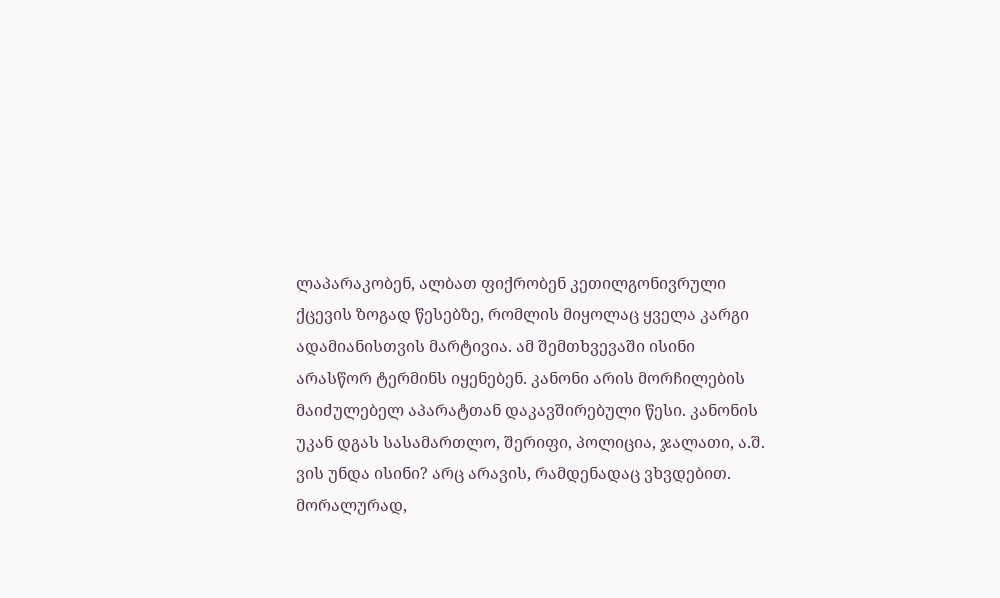ლაპარაკობენ, ალბათ ფიქრობენ კეთილგონივრული ქცევის ზოგად წესებზე, რომლის მიყოლაც ყველა კარგი ადამიანისთვის მარტივია. ამ შემთხვევაში ისინი არასწორ ტერმინს იყენებენ. კანონი არის მორჩილების მაიძულებელ აპარატთან დაკავშირებული წესი. კანონის უკან დგას სასამართლო, შერიფი, პოლიცია, ჯალათი, ა.შ. ვის უნდა ისინი? არც არავის, რამდენადაც ვხვდებით.
მორალურად,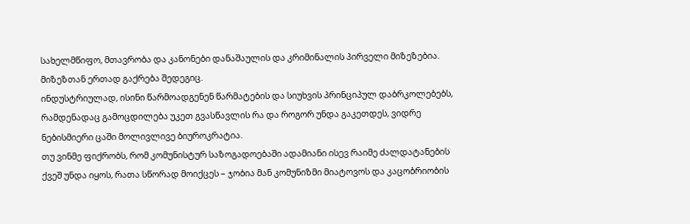სახელმწიფო, მთავრობა და კანონები დანაშაულის და კრიმინალის პირველი მიზეზებია. მიზეზთან ერთად გაქრება შედეგიც.
ინდუსტრიულად, ისინი წარმოადგენენ წარმატების და სიუხვის პრინციპულ დაბრკოლებებს, რამდენადაც გამოცდილება უკეთ გვასწავლის რა და როგორ უნდა გაკეთდეს, ვიდრე ნებისმიერი ცაში მოლივლივე ბიუროკრატია.
თუ ვინმე ფიქრობს, რომ კომუნისტურ საზოგადოებაში ადამიანი ისევ რაიმე ძალდატანების ქვეშ უნდა იყოს, რათა სწორად მოიქცეს – ჯობია მან კომუნიზმი მიატოვოს და კაცობრიობის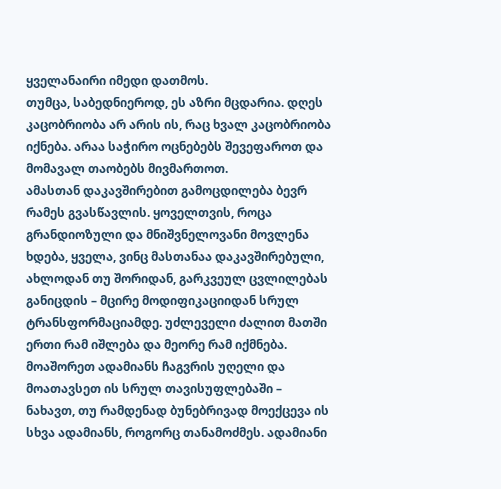ყველანაირი იმედი დათმოს.
თუმცა, საბედნიეროდ, ეს აზრი მცდარია. დღეს კაცობრიობა არ არის ის, რაც ხვალ კაცობრიობა იქნება. არაა საჭირო ოცნებებს შევეფაროთ და მომავალ თაობებს მივმართოთ.
ამასთან დაკავშირებით გამოცდილება ბევრ რამეს გვასწავლის. ყოველთვის, როცა გრანდიოზული და მნიშვნელოვანი მოვლენა ხდება, ყველა, ვინც მასთანაა დაკავშირებული, ახლოდან თუ შორიდან, გარკვეულ ცვლილებას განიცდის – მცირე მოდიფიკაციიდან სრულ ტრანსფორმაციამდე. უძლეველი ძალით მათში ერთი რამ იშლება და მეორე რამ იქმნება.
მოაშორეთ ადამიანს ჩაგვრის უღელი და მოათავსეთ ის სრულ თავისუფლებაში – ნახავთ, თუ რამდენად ბუნებრივად მოექცევა ის სხვა ადამიანს, როგორც თანამოძმეს. ადამიანი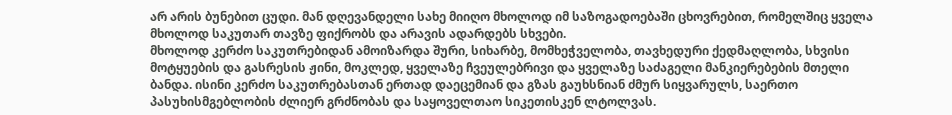არ არის ბუნებით ცუდი. მან დღევანდელი სახე მიიღო მხოლოდ იმ საზოგადოებაში ცხოვრებით, რომელშიც ყველა მხოლოდ საკუთარ თავზე ფიქრობს და არავის ადარდებს სხვები.
მხოლოდ კერძო საკუთრებიდან ამოიზარდა შური, სიხარბე, მომხეჭველობა, თავხედური ქედმაღლობა, სხვისი მოტყუების და გასრესის ჟინი, მოკლედ, ყველაზე ჩვეულებრივი და ყველაზე საძაგელი მანკიერებების მთელი ბანდა. ისინი კერძო საკუთრებასთან ერთად დაეცემიან და გზას გაუხსნიან ძმურ სიყვარულს, საერთო პასუხისმგებლობის ძლიერ გრძნობას და საყოველთაო სიკეთისკენ ლტოლვას.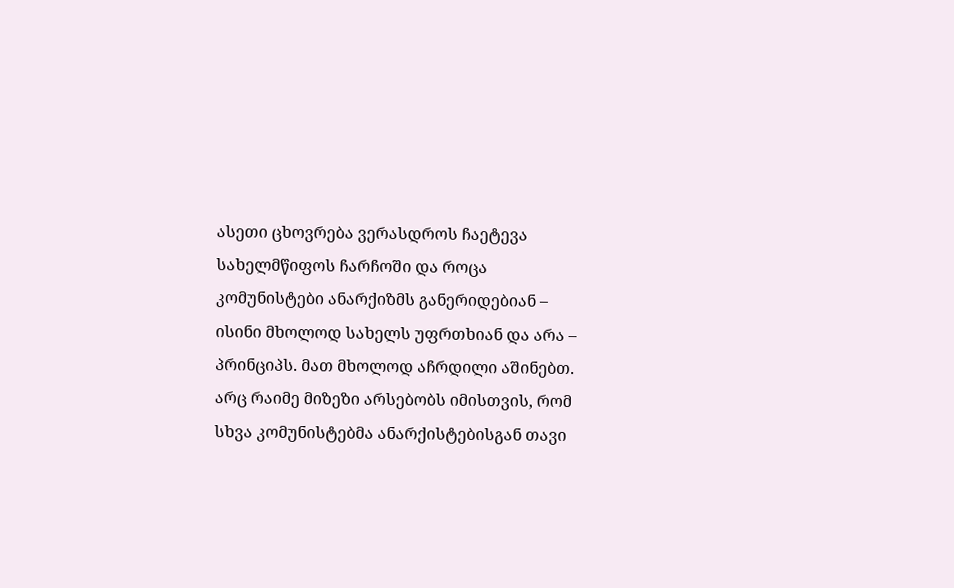ასეთი ცხოვრება ვერასდროს ჩაეტევა სახელმწიფოს ჩარჩოში და როცა კომუნისტები ანარქიზმს განერიდებიან – ისინი მხოლოდ სახელს უფრთხიან და არა – პრინციპს. მათ მხოლოდ აჩრდილი აშინებთ.
არც რაიმე მიზეზი არსებობს იმისთვის, რომ სხვა კომუნისტებმა ანარქისტებისგან თავი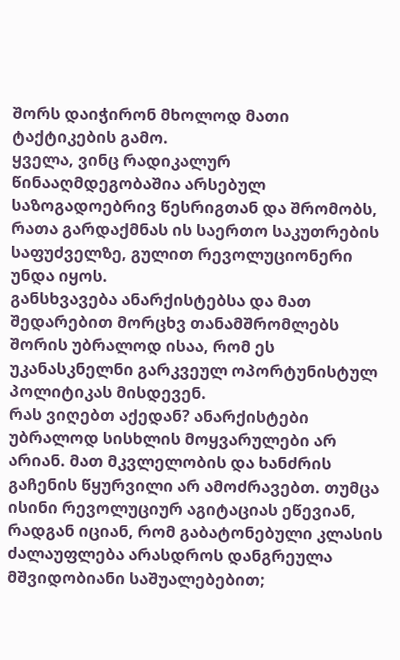შორს დაიჭირონ მხოლოდ მათი ტაქტიკების გამო.
ყველა, ვინც რადიკალურ წინააღმდეგობაშია არსებულ საზოგადოებრივ წესრიგთან და შრომობს, რათა გარდაქმნას ის საერთო საკუთრების საფუძველზე, გულით რევოლუციონერი უნდა იყოს.
განსხვავება ანარქისტებსა და მათ შედარებით მორცხვ თანამშრომლებს შორის უბრალოდ ისაა, რომ ეს უკანასკნელნი გარკვეულ ოპორტუნისტულ პოლიტიკას მისდევენ.
რას ვიღებთ აქედან? ანარქისტები უბრალოდ სისხლის მოყვარულები არ არიან. მათ მკვლელობის და ხანძრის გაჩენის წყურვილი არ ამოძრავებთ. თუმცა ისინი რევოლუციურ აგიტაციას ეწევიან, რადგან იციან, რომ გაბატონებული კლასის ძალაუფლება არასდროს დანგრეულა მშვიდობიანი საშუალებებით;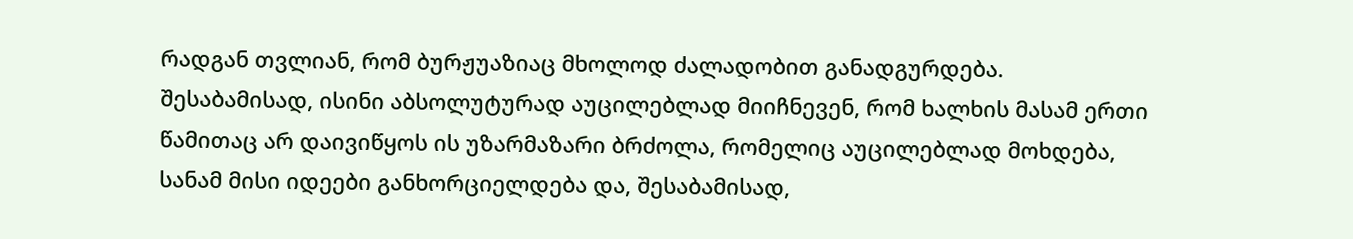რადგან თვლიან, რომ ბურჟუაზიაც მხოლოდ ძალადობით განადგურდება.
შესაბამისად, ისინი აბსოლუტურად აუცილებლად მიიჩნევენ, რომ ხალხის მასამ ერთი წამითაც არ დაივიწყოს ის უზარმაზარი ბრძოლა, რომელიც აუცილებლად მოხდება, სანამ მისი იდეები განხორციელდება და, შესაბამისად,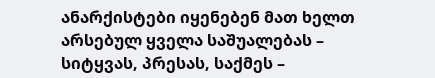ანარქისტები იყენებენ მათ ხელთ არსებულ ყველა საშუალებას – სიტყვას, პრესას, საქმეს –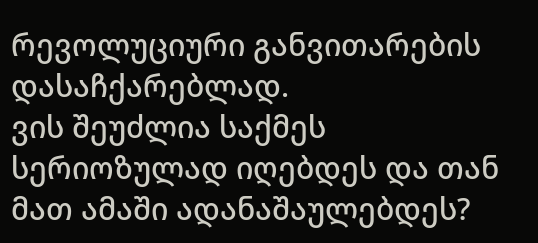რევოლუციური განვითარების დასაჩქარებლად.
ვის შეუძლია საქმეს სერიოზულად იღებდეს და თან მათ ამაში ადანაშაულებდეს?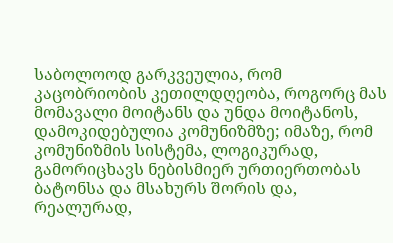საბოლოოდ გარკვეულია, რომ კაცობრიობის კეთილდღეობა, როგორც მას მომავალი მოიტანს და უნდა მოიტანოს, დამოკიდებულია კომუნიზმზე; იმაზე, რომ კომუნიზმის სისტემა, ლოგიკურად, გამორიცხავს ნებისმიერ ურთიერთობას ბატონსა და მსახურს შორის და, რეალურად,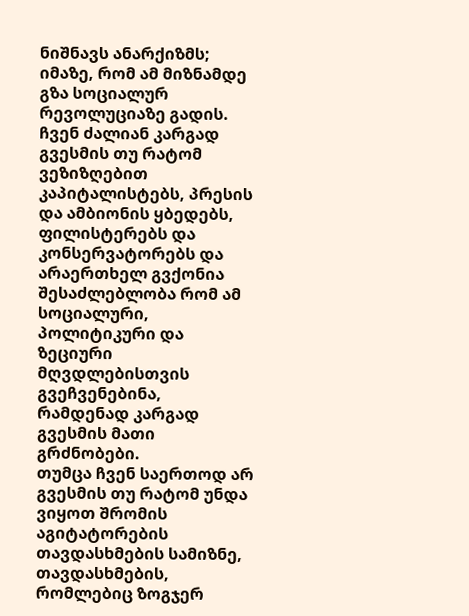ნიშნავს ანარქიზმს; იმაზე, რომ ამ მიზნამდე გზა სოციალურ რევოლუციაზე გადის.
ჩვენ ძალიან კარგად გვესმის თუ რატომ ვეზიზღებით კაპიტალისტებს, პრესის და ამბიონის ყბედებს, ფილისტერებს და კონსერვატორებს და არაერთხელ გვქონია შესაძლებლობა რომ ამ სოციალური, პოლიტიკური და ზეციური მღვდლებისთვის გვეჩვენებინა, რამდენად კარგად გვესმის მათი გრძნობები.
თუმცა ჩვენ საერთოდ არ გვესმის თუ რატომ უნდა ვიყოთ შრომის აგიტატორების თავდასხმების სამიზნე, თავდასხმების, რომლებიც ზოგჯერ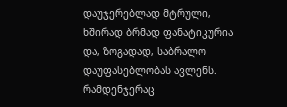დაუჯერებლად მტრული, ხშირად ბრმად ფანატიკურია და, ზოგადად, საბრალო დაუფასებლობას ავლენს. რამდენჯერაც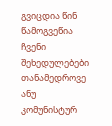გვიცდია წინ წამოგვეწია ჩვენი შეხედულებები თანამედროვე ანუ კომუნისტურ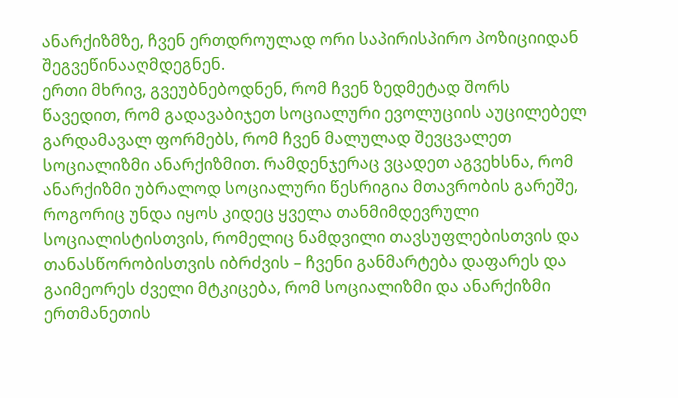ანარქიზმზე, ჩვენ ერთდროულად ორი საპირისპირო პოზიციიდან შეგვეწინააღმდეგნენ.
ერთი მხრივ, გვეუბნებოდნენ, რომ ჩვენ ზედმეტად შორს წავედით, რომ გადავაბიჯეთ სოციალური ევოლუციის აუცილებელ გარდამავალ ფორმებს, რომ ჩვენ მალულად შევცვალეთ სოციალიზმი ანარქიზმით. რამდენჯერაც ვცადეთ აგვეხსნა, რომ ანარქიზმი უბრალოდ სოციალური წესრიგია მთავრობის გარეშე, როგორიც უნდა იყოს კიდეც ყველა თანმიმდევრული სოციალისტისთვის, რომელიც ნამდვილი თავსუფლებისთვის და თანასწორობისთვის იბრძვის – ჩვენი განმარტება დაფარეს და გაიმეორეს ძველი მტკიცება, რომ სოციალიზმი და ანარქიზმი ერთმანეთის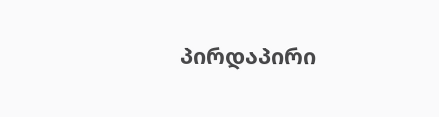პირდაპირი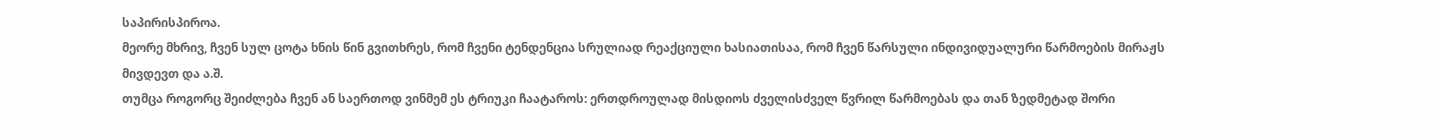საპირისპიროა.
მეორე მხრივ, ჩვენ სულ ცოტა ხნის წინ გვითხრეს, რომ ჩვენი ტენდენცია სრულიად რეაქციული ხასიათისაა, რომ ჩვენ წარსული ინდივიდუალური წარმოების მირაჟს მივდევთ და ა.შ.
თუმცა როგორც შეიძლება ჩვენ ან საერთოდ ვინმემ ეს ტრიუკი ჩაატაროს: ერთდროულად მისდიოს ძველისძველ წვრილ წარმოებას და თან ზედმეტად შორი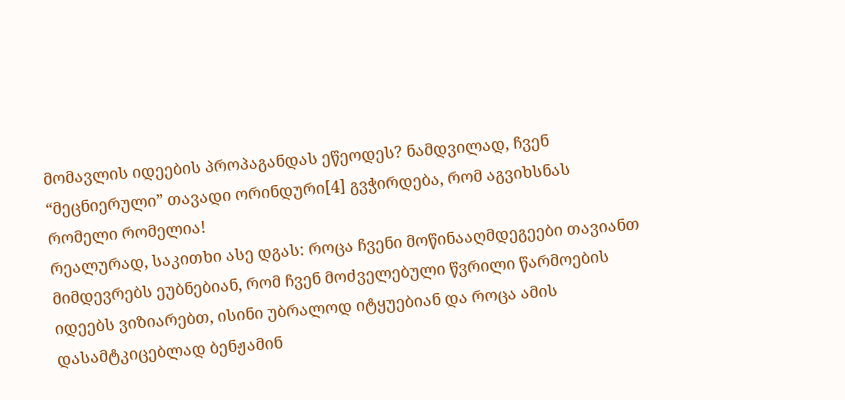მომავლის იდეების პროპაგანდას ეწეოდეს? ნამდვილად, ჩვენ “მეცნიერული” თავადი ორინდური[4] გვჭირდება, რომ აგვიხსნას რომელი რომელია!
რეალურად, საკითხი ასე დგას: როცა ჩვენი მოწინააღმდეგეები თავიანთ მიმდევრებს ეუბნებიან, რომ ჩვენ მოძველებული წვრილი წარმოების იდეებს ვიზიარებთ, ისინი უბრალოდ იტყუებიან და როცა ამის დასამტკიცებლად ბენჟამინ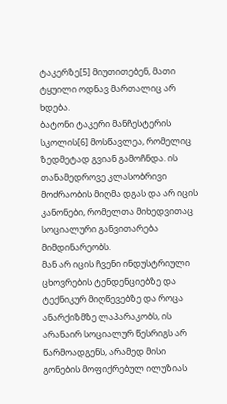ტაკერზე[5] მიუთითებენ, მათი ტყუილი ოდნავ მართალიც არ ხდება.
ბატონი ტაკერი მანჩესტერის სკოლის[6] მოსწავლეა, რომელიც ზედმეტად გვიან გამოჩნდა. ის თანამედროვე კლასობრივი მოძრაობის მიღმა დგას და არ იცის კანონები, რომელთა მიხედვითაც სოციალური განვითარება მიმდინარეობს.
მან არ იცის ჩვენი ინდუსტრიული ცხოვრების ტენდენციებზე და ტექნიკურ მიღწევებზე და როცა ანარქიზმზე ლაპარაკობს, ის არანაირ სოციალურ წესრიგს არ წარმოადგენს, არამედ მისი გონების მოფიქრებულ ილუზიას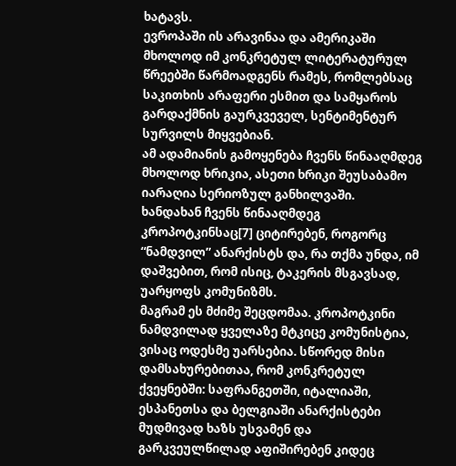ხატავს.
ევროპაში ის არავინაა და ამერიკაში მხოლოდ იმ კონკრეტულ ლიტერატურულ წრეებში წარმოადგენს რამეს, რომლებსაც საკითხის არაფერი ესმით და სამყაროს გარდაქმნის გაურკვეველ, სენტიმენტურ სურვილს მიყვებიან.
ამ ადამიანის გამოყენება ჩვენს წინააღმდეგ მხოლოდ ხრიკია, ასეთი ხრიკი შეუსაბამო იარაღია სერიოზულ განხილვაში.
ხანდახან ჩვენს წინააღმდეგ კროპოტკინსაც[7] ციტირებენ, როგორც “ნამდვილ” ანარქისტს და, რა თქმა უნდა, იმ დაშვებით, რომ ისიც, ტაკერის მსგავსად, უარყოფს კომუნიზმს.
მაგრამ ეს მძიმე შეცდომაა. კროპოტკინი ნამდვილად ყველაზე მტკიცე კომუნისტია, ვისაც ოდესმე უარსებია. სწორედ მისი დამსახურებითაა, რომ კონკრეტულ ქვეყნებში: საფრანგეთში, იტალიაში, ესპანეთსა და ბელგიაში ანარქისტები მუდმივად ხაზს უსვამენ და გარკვეულწილად აფიშირებენ კიდეც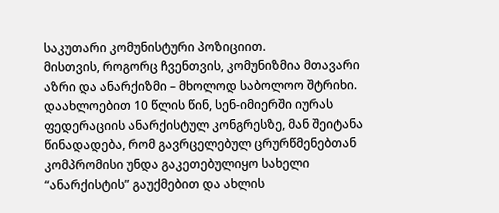საკუთარი კომუნისტური პოზიციით.
მისთვის, როგორც ჩვენთვის, კომუნიზმია მთავარი აზრი და ანარქიზმი – მხოლოდ საბოლოო შტრიხი. დაახლოებით 10 წლის წინ, სენ-იმიერში იურას ფედერაციის ანარქისტულ კონგრესზე, მან შეიტანა წინადადება, რომ გავრცელებულ ცრურწმენებთან კომპრომისი უნდა გაკეთებულიყო სახელი “ანარქისტის” გაუქმებით და ახლის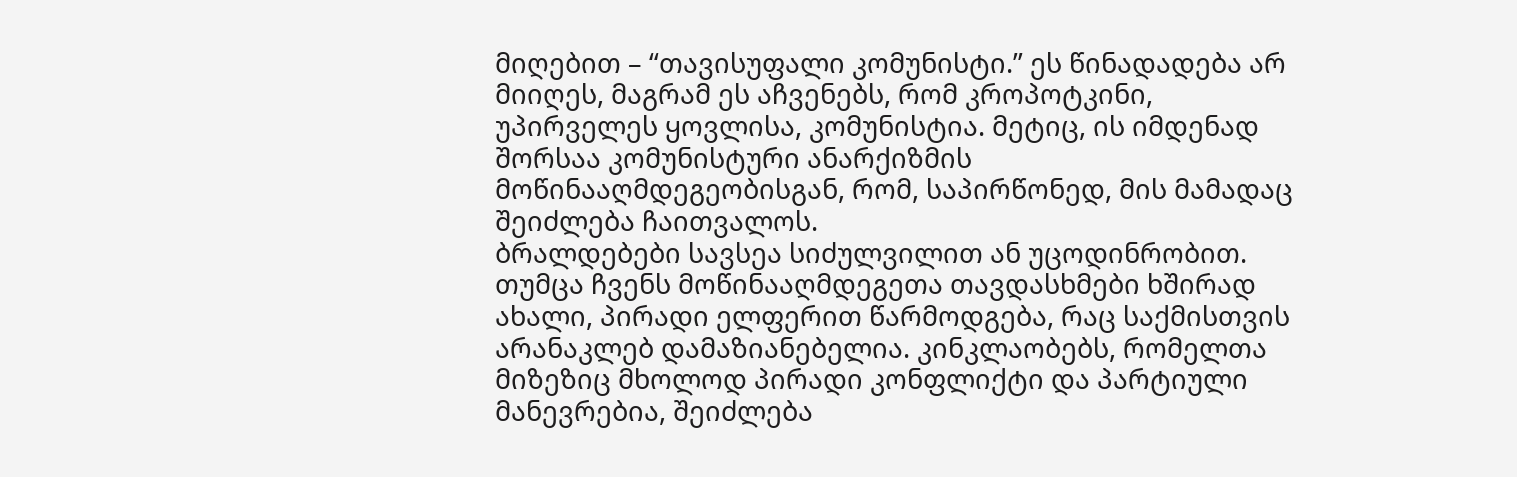მიღებით – “თავისუფალი კომუნისტი.” ეს წინადადება არ მიიღეს, მაგრამ ეს აჩვენებს, რომ კროპოტკინი, უპირველეს ყოვლისა, კომუნისტია. მეტიც, ის იმდენად შორსაა კომუნისტური ანარქიზმის მოწინააღმდეგეობისგან, რომ, საპირწონედ, მის მამადაც შეიძლება ჩაითვალოს.
ბრალდებები სავსეა სიძულვილით ან უცოდინრობით. თუმცა ჩვენს მოწინააღმდეგეთა თავდასხმები ხშირად ახალი, პირადი ელფერით წარმოდგება, რაც საქმისთვის არანაკლებ დამაზიანებელია. კინკლაობებს, რომელთა მიზეზიც მხოლოდ პირადი კონფლიქტი და პარტიული მანევრებია, შეიძლება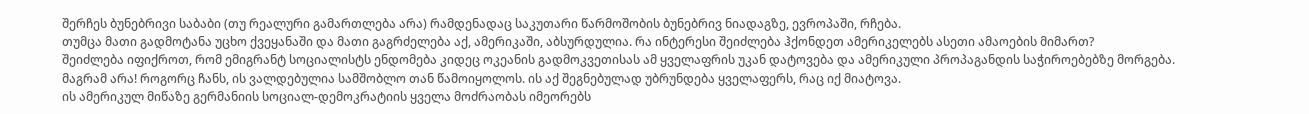შერჩეს ბუნებრივი საბაბი (თუ რეალური გამართლება არა) რამდენადაც საკუთარი წარმოშობის ბუნებრივ ნიადაგზე, ევროპაში, რჩება.
თუმცა მათი გადმოტანა უცხო ქვეყანაში და მათი გაგრძელება აქ, ამერიკაში, აბსურდულია. რა ინტერესი შეიძლება ჰქონდეთ ამერიკელებს ასეთი ამაოების მიმართ?
შეიძლება იფიქროთ, რომ ემიგრანტ სოციალისტს ენდომება კიდეც ოკეანის გადმოკვეთისას ამ ყველაფრის უკან დატოვება და ამერიკული პროპაგანდის საჭიროებებზე მორგება.
მაგრამ არა! როგორც ჩანს, ის ვალდებულია სამშობლო თან წამოიყოლოს. ის აქ შეგნებულად უბრუნდება ყველაფერს, რაც იქ მიატოვა.
ის ამერიკულ მიწაზე გერმანიის სოციალ-დემოკრატიის ყველა მოძრაობას იმეორებს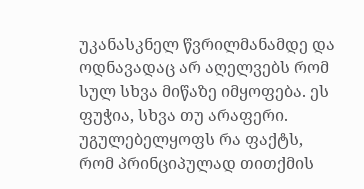უკანასკნელ წვრილმანამდე და ოდნავადაც არ აღელვებს რომ სულ სხვა მიწაზე იმყოფება. ეს ფუჭია, სხვა თუ არაფერი.
უგულებელყოფს რა ფაქტს, რომ პრინციპულად თითქმის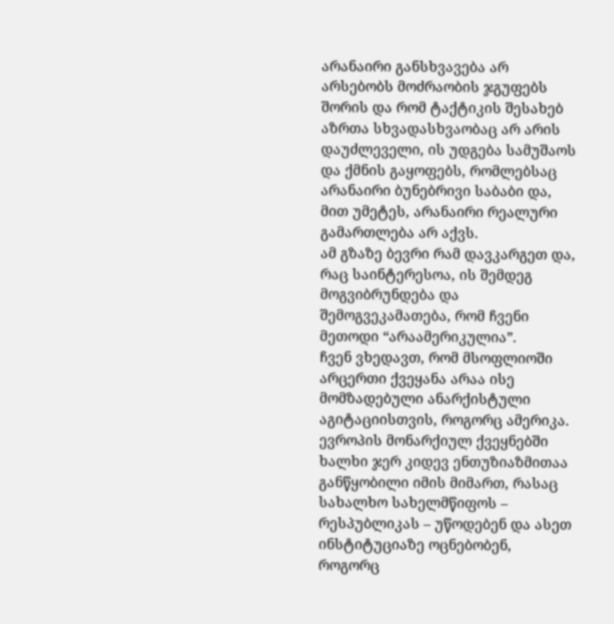არანაირი განსხვავება არ არსებობს მოძრაობის ჯგუფებს შორის და რომ ტაქტიკის შესახებ აზრთა სხვადასხვაობაც არ არის დაუძლეველი, ის უდგება სამუშაოს და ქმნის გაყოფებს, რომლებსაც არანაირი ბუნებრივი საბაბი და, მით უმეტეს, არანაირი რეალური გამართლება არ აქვს.
ამ გზაზე ბევრი რამ დავკარგეთ და, რაც საინტერესოა, ის შემდეგ მოგვიბრუნდება და შემოგვეკამათება, რომ ჩვენი მეთოდი “არაამერიკულია”.
ჩვენ ვხედავთ, რომ მსოფლიოში არცერთი ქვეყანა არაა ისე მომზადებული ანარქისტული აგიტაციისთვის, როგორც ამერიკა.
ევროპის მონარქიულ ქვეყნებში ხალხი ჯერ კიდევ ენთუზიაზმითაა განწყობილი იმის მიმართ, რასაც სახალხო სახელმწიფოს – რესპუბლიკას – უწოდებენ და ასეთ ინსტიტუციაზე ოცნებობენ, როგორც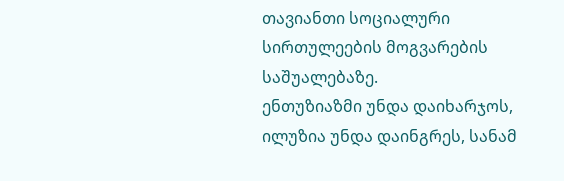თავიანთი სოციალური სირთულეების მოგვარების საშუალებაზე.
ენთუზიაზმი უნდა დაიხარჯოს, ილუზია უნდა დაინგრეს, სანამ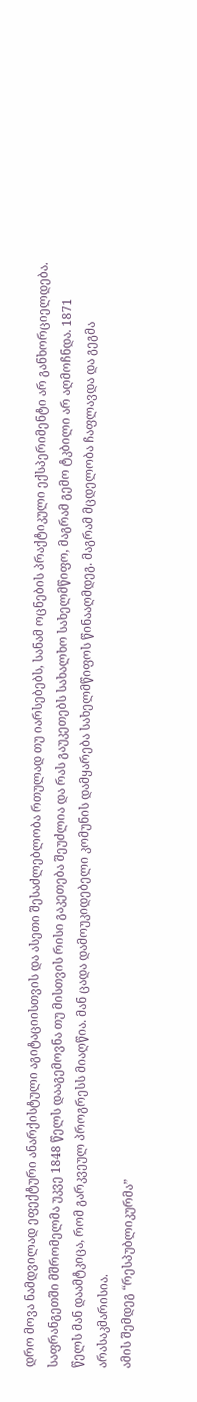დრო მოვა ნამდვილად ეფექტური ანარქისტული აგიტაციისთვის და ასეთი შესაძლებლობა რთულად თუ იარსებებს, სანამ ოცნების პრაქტიკული ექსპერიმენტი არ განხორციელდება.
საფრანგეთში მშრომელმა უკვე 1848 წელს დააგემოვნა თუ მისთვის რისი გაკეთება შეუძლია და რას გაუკეთებს სახალხო სახელმწიფო, მაგრამ გემო ტკბილი არ აღმოჩნდა. 1871 წელს მან დაამტკიცა, რომ გარკვეულ პროგრესს მიაღწია. მან ცადა დამოუკიდებელი კომუნის დამყარება სახელმწიფოს წინააღმდეგ. მაგრამ მცდელობა ჩაფლავდა და გეგმა არასაკმარისია.
ამის შემდეგ “რესპუბლიკურმა”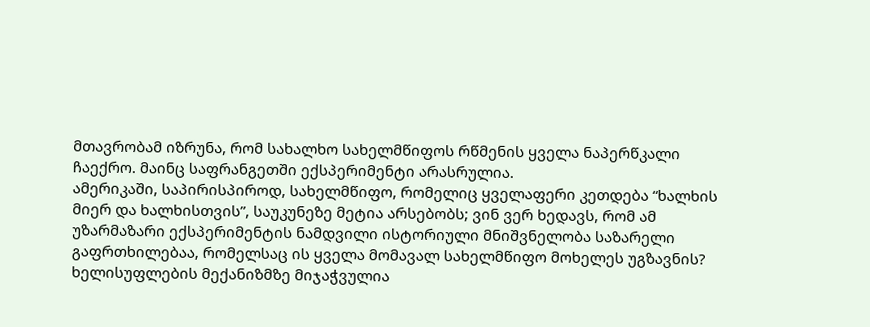მთავრობამ იზრუნა, რომ სახალხო სახელმწიფოს რწმენის ყველა ნაპერწკალი ჩაექრო. მაინც საფრანგეთში ექსპერიმენტი არასრულია.
ამერიკაში, საპირისპიროდ, სახელმწიფო, რომელიც ყველაფერი კეთდება “ხალხის მიერ და ხალხისთვის”, საუკუნეზე მეტია არსებობს; ვინ ვერ ხედავს, რომ ამ უზარმაზარი ექსპერიმენტის ნამდვილი ისტორიული მნიშვნელობა საზარელი გაფრთხილებაა, რომელსაც ის ყველა მომავალ სახელმწიფო მოხელეს უგზავნის?
ხელისუფლების მექანიზმზე მიჯაჭვულია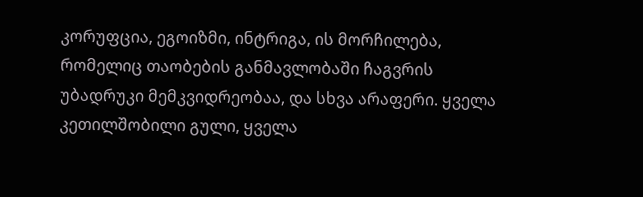კორუფცია, ეგოიზმი, ინტრიგა, ის მორჩილება, რომელიც თაობების განმავლობაში ჩაგვრის უბადრუკი მემკვიდრეობაა, და სხვა არაფერი. ყველა კეთილშობილი გული, ყველა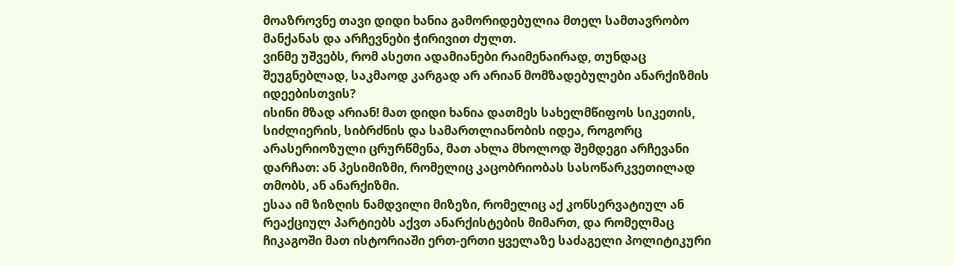მოაზროვნე თავი დიდი ხანია გამორიდებულია მთელ სამთავრობო მანქანას და არჩევნები ჭირივით ძულთ.
ვინმე უშვებს, რომ ასეთი ადამიანები რაიმენაირად, თუნდაც შეუგნებლად, საკმაოდ კარგად არ არიან მომზადებულები ანარქიზმის იდეებისთვის?
ისინი მზად არიან! მათ დიდი ხანია დათმეს სახელმწიფოს სიკეთის, სიძლიერის, სიბრძნის და სამართლიანობის იდეა, როგორც არასერიოზული ცრურწმენა, მათ ახლა მხოლოდ შემდეგი არჩევანი დარჩათ: ან პესიმიზმი, რომელიც კაცობრიობას სასოწარკვეთილად თმობს, ან ანარქიზმი.
ესაა იმ ზიზღის ნამდვილი მიზეზი, რომელიც აქ კონსერვატიულ ან რეაქციულ პარტიებს აქვთ ანარქისტების მიმართ, და რომელმაც ჩიკაგოში მათ ისტორიაში ერთ-ერთი ყველაზე საძაგელი პოლიტიკური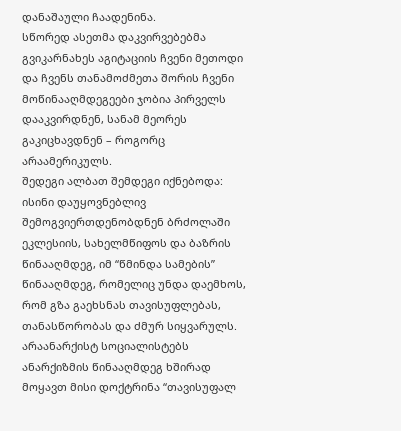დანაშაული ჩაადენინა.
სწორედ ასეთმა დაკვირვებებმა გვიკარნახეს აგიტაციის ჩვენი მეთოდი და ჩვენს თანამოძმეთა შორის ჩვენი მოწინააღმდეგეები ჯობია პირველს დააკვირდნენ, სანამ მეორეს გაკიცხავდნენ – როგორც არაამერიკულს.
შედეგი ალბათ შემდეგი იქნებოდა: ისინი დაუყოვნებლივ შემოგვიერთდენობდნენ ბრძოლაში ეკლესიის, სახელმწიფოს და ბაზრის წინააღმდეგ, იმ “წმინდა სამების” წინააღმდეგ, რომელიც უნდა დაემხოს, რომ გზა გაეხსნას თავისუფლებას, თანასწორობას და ძმურ სიყვარულს.
არაანარქისტ სოციალისტებს ანარქიზმის წინააღმდეგ ხშირად მოყავთ მისი დოქტრინა “თავისუფალ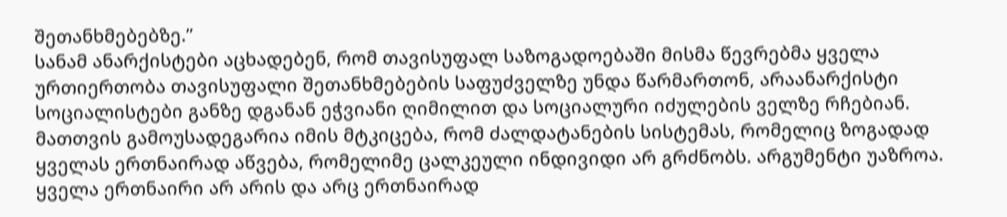შეთანხმებებზე.”
სანამ ანარქისტები აცხადებენ, რომ თავისუფალ საზოგადოებაში მისმა წევრებმა ყველა ურთიერთობა თავისუფალი შეთანხმებების საფუძველზე უნდა წარმართონ, არაანარქისტი სოციალისტები განზე დგანან ეჭვიანი ღიმილით და სოციალური იძულების ველზე რჩებიან.
მათთვის გამოუსადეგარია იმის მტკიცება, რომ ძალდატანების სისტემას, რომელიც ზოგადად ყველას ერთნაირად აწვება, რომელიმე ცალკეული ინდივიდი არ გრძნობს. არგუმენტი უაზროა.
ყველა ერთნაირი არ არის და არც ერთნაირად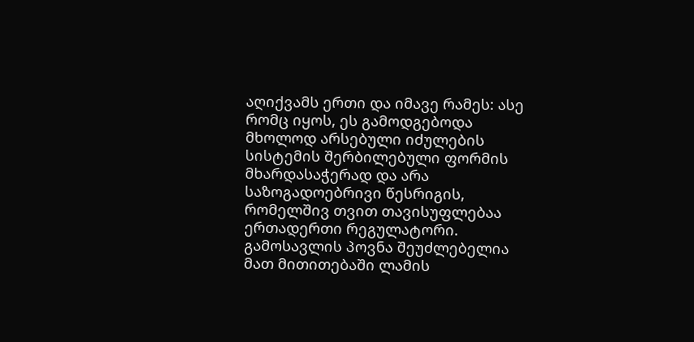აღიქვამს ერთი და იმავე რამეს: ასე რომც იყოს, ეს გამოდგებოდა მხოლოდ არსებული იძულების სისტემის შერბილებული ფორმის მხარდასაჭერად და არა საზოგადოებრივი წესრიგის, რომელშივ თვით თავისუფლებაა ერთადერთი რეგულატორი. გამოსავლის პოვნა შეუძლებელია მათ მითითებაში ლამის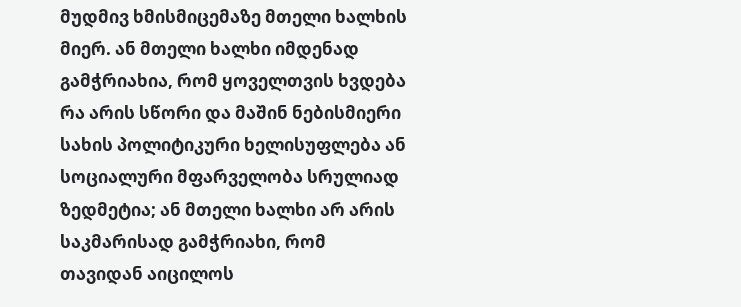მუდმივ ხმისმიცემაზე მთელი ხალხის მიერ. ან მთელი ხალხი იმდენად გამჭრიახია, რომ ყოველთვის ხვდება რა არის სწორი და მაშინ ნებისმიერი სახის პოლიტიკური ხელისუფლება ან სოციალური მფარველობა სრულიად ზედმეტია; ან მთელი ხალხი არ არის საკმარისად გამჭრიახი, რომ თავიდან აიცილოს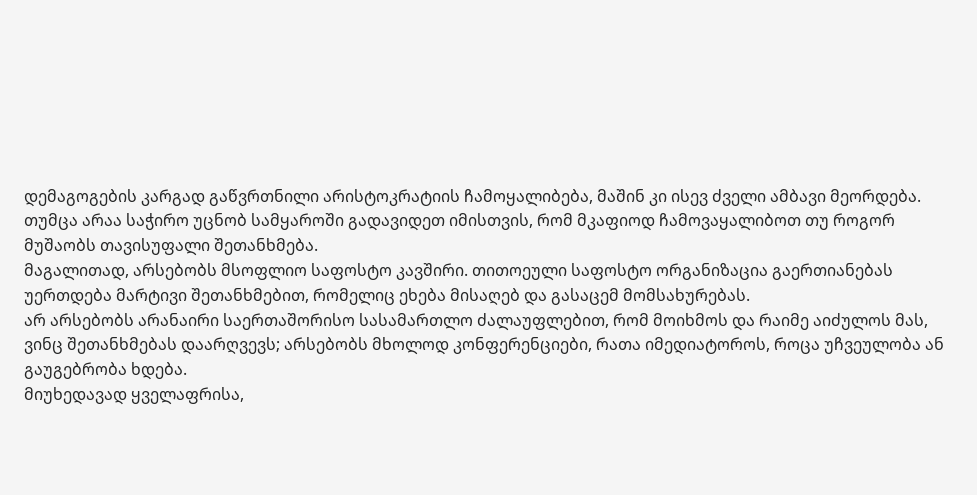დემაგოგების კარგად გაწვრთნილი არისტოკრატიის ჩამოყალიბება, მაშინ კი ისევ ძველი ამბავი მეორდება.
თუმცა არაა საჭირო უცნობ სამყაროში გადავიდეთ იმისთვის, რომ მკაფიოდ ჩამოვაყალიბოთ თუ როგორ მუშაობს თავისუფალი შეთანხმება.
მაგალითად, არსებობს მსოფლიო საფოსტო კავშირი. თითოეული საფოსტო ორგანიზაცია გაერთიანებას უერთდება მარტივი შეთანხმებით, რომელიც ეხება მისაღებ და გასაცემ მომსახურებას.
არ არსებობს არანაირი საერთაშორისო სასამართლო ძალაუფლებით, რომ მოიხმოს და რაიმე აიძულოს მას, ვინც შეთანხმებას დაარღვევს; არსებობს მხოლოდ კონფერენციები, რათა იმედიატოროს, როცა უჩვეულობა ან გაუგებრობა ხდება.
მიუხედავად ყველაფრისა,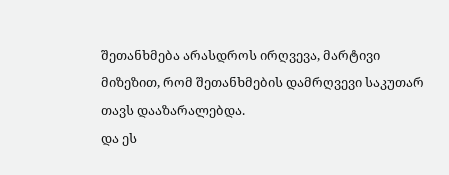შეთანხმება არასდროს ირღვევა, მარტივი მიზეზით, რომ შეთანხმების დამრღვევი საკუთარ თავს დააზარალებდა.
და ეს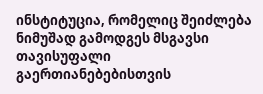ინსტიტუცია, რომელიც შეიძლება ნიმუშად გამოდგეს მსგავსი თავისუფალი გაერთიანებებისთვის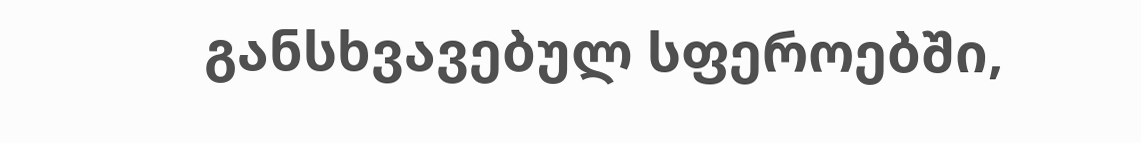განსხვავებულ სფეროებში,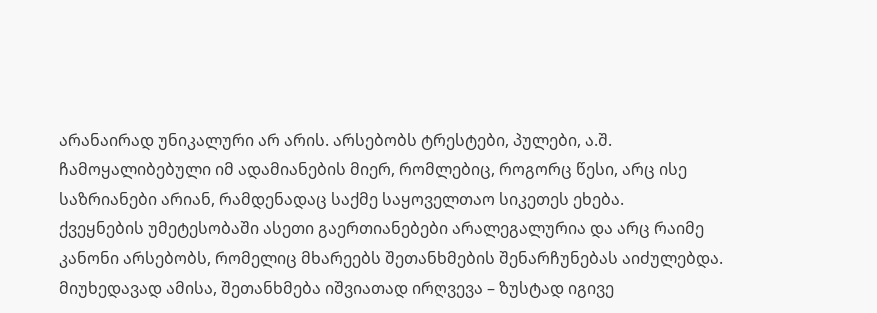არანაირად უნიკალური არ არის. არსებობს ტრესტები, პულები, ა.შ. ჩამოყალიბებული იმ ადამიანების მიერ, რომლებიც, როგორც წესი, არც ისე საზრიანები არიან, რამდენადაც საქმე საყოველთაო სიკეთეს ეხება.
ქვეყნების უმეტესობაში ასეთი გაერთიანებები არალეგალურია და არც რაიმე კანონი არსებობს, რომელიც მხარეებს შეთანხმების შენარჩუნებას აიძულებდა. მიუხედავად ამისა, შეთანხმება იშვიათად ირღვევა – ზუსტად იგივე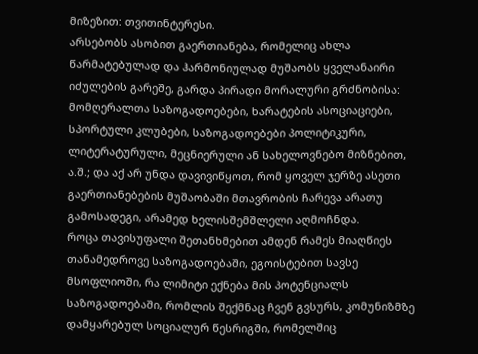მიზეზით: თვითინტერესი.
არსებობს ასობით გაერთიანება, რომელიც ახლა წარმატებულად და ჰარმონიულად მუშაობს ყველანაირი იძულების გარეშე, გარდა პირადი მორალური გრძნობისა: მომღერალთა საზოგადოებები, ხარატების ასოციაციები, სპორტული კლუბები, საზოგადოებები პოლიტიკური, ლიტერატურული, მეცნიერული ან სახელოვნებო მიზნებით, ა.შ.; და აქ არ უნდა დავივიწყოთ, რომ ყოველ ჯერზე ასეთი გაერთიანებების მუშაობაში მთავრობის ჩარევა არათუ გამოსადეგი, არამედ ხელისშემშლელი აღმოჩნდა.
როცა თავისუფალი შეთანხმებით ამდენ რამეს მიაღწიეს თანამედროვე საზოგადოებაში, ეგოისტებით სავსე მსოფლიოში, რა ლიმიტი ექნება მის პოტენციალს საზოგადოებაში, რომლის შექმნაც ჩვენ გვსურს, კომუნიზმზე დამყარებულ სოციალურ წესრიგში, რომელშიც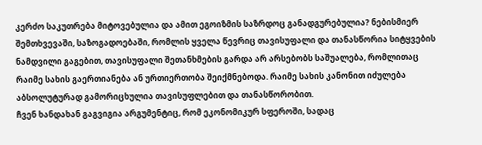კერძო საკუთრება მიტოვებულია და ამით ეგოიზმის საზრდოც განადგურებულია? ნებისმიერ შემთხვევაში, საზოგადოებაში, რომლის ყველა წევრიც თავისუფალი და თანასწორია სიტყვების ნამდვილი გაგებით, თავისუფალი შეთანხმების გარდა არ არსებობს საშუალება, რომლითაც რაიმე სახის გაერთიანება ან ურთიერთობა შეიქმნებოდა. რაიმე სახის კანონით იძულება აბსოლუტურად გამორიცხულია თავისუფლებით და თანასწორობით.
ჩვენ ხანდახან გაგვიგია არგუმენტიც, რომ ეკონომიკურ სფეროში, სადაც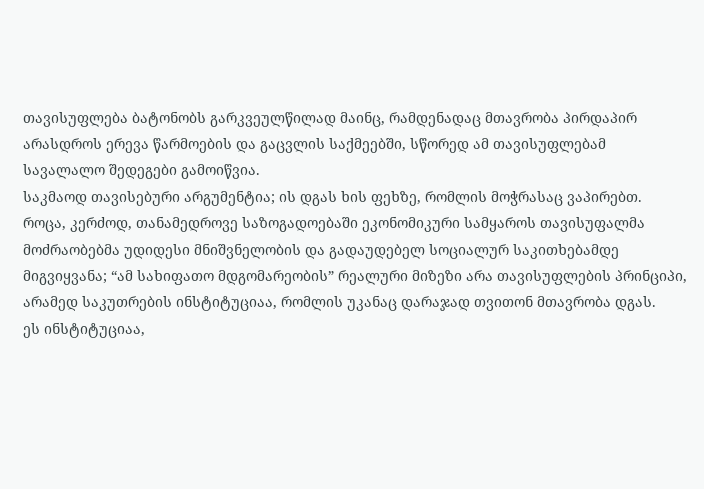თავისუფლება ბატონობს გარკვეულწილად მაინც, რამდენადაც მთავრობა პირდაპირ არასდროს ერევა წარმოების და გაცვლის საქმეებში, სწორედ ამ თავისუფლებამ სავალალო შედეგები გამოიწვია.
საკმაოდ თავისებური არგუმენტია; ის დგას ხის ფეხზე, რომლის მოჭრასაც ვაპირებთ.
როცა, კერძოდ, თანამედროვე საზოგადოებაში ეკონომიკური სამყაროს თავისუფალმა მოძრაობებმა უდიდესი მნიშვნელობის და გადაუდებელ სოციალურ საკითხებამდე მიგვიყვანა; “ამ სახიფათო მდგომარეობის” რეალური მიზეზი არა თავისუფლების პრინციპი, არამედ საკუთრების ინსტიტუციაა, რომლის უკანაც დარაჯად თვითონ მთავრობა დგას.
ეს ინსტიტუციაა,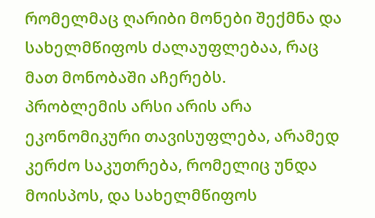რომელმაც ღარიბი მონები შექმნა და სახელმწიფოს ძალაუფლებაა, რაც მათ მონობაში აჩერებს.
პრობლემის არსი არის არა ეკონომიკური თავისუფლება, არამედ კერძო საკუთრება, რომელიც უნდა მოისპოს, და სახელმწიფოს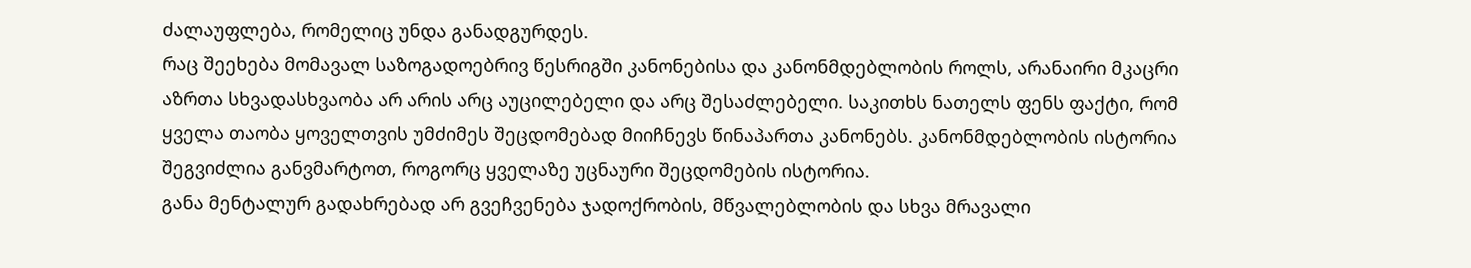ძალაუფლება, რომელიც უნდა განადგურდეს.
რაც შეეხება მომავალ საზოგადოებრივ წესრიგში კანონებისა და კანონმდებლობის როლს, არანაირი მკაცრი აზრთა სხვადასხვაობა არ არის არც აუცილებელი და არც შესაძლებელი. საკითხს ნათელს ფენს ფაქტი, რომ ყველა თაობა ყოველთვის უმძიმეს შეცდომებად მიიჩნევს წინაპართა კანონებს. კანონმდებლობის ისტორია შეგვიძლია განვმარტოთ, როგორც ყველაზე უცნაური შეცდომების ისტორია.
განა მენტალურ გადახრებად არ გვეჩვენება ჯადოქრობის, მწვალებლობის და სხვა მრავალი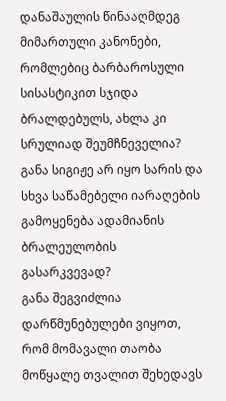დანაშაულის წინააღმდეგ მიმართული კანონები, რომლებიც ბარბაროსული სისასტიკით სჯიდა ბრალდებულს, ახლა კი სრულიად შეუმჩნეველია? განა სიგიჟე არ იყო სარის და სხვა საწამებელი იარაღების გამოყენება ადამიანის ბრალეულობის გასარკვევად?
განა შეგვიძლია დარწმუნებულები ვიყოთ, რომ მომავალი თაობა მოწყალე თვალით შეხედავს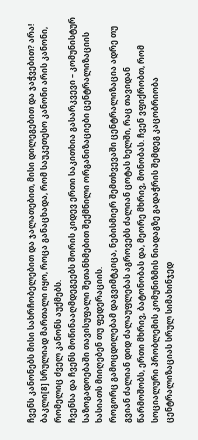ჩვენს კანონებს მისი სახრჩობელებით და ჯალათებით, მისი დილეგებით და ჯაჭვებით? არა! ბაკლი[8] სრულიად მართალი იყო, როცა განაცხადა, რომ საუკეთესო კანონი არის კანონი, რომელიც ძველ კანონს აუქმებს.
ჩვენსა და ჩვენს მოწინააღმდეგეებს შორის კიდევ ერთი საკითხია გასარკვევი – კომუნისტურ საზოგადოებაში თავისუფალი შეთანხმებით შექმნილი ორგანიზაციები ცენტრალიზაციის ხასიათს მიიღებენ თუ ფედერაციის.
როგორც გამოცდილებამ დაგვიმტკიცა, ნებისმიერ შემთხვევაში ცენტრალიზაცია ადრე თუ გვიან ძალიან დიდ ძალაუფლებას აგროვებს ძალიან ცოტას ხელში, რაც თავიდან წარმოშობს, ერთი მხრივ, ბატონობას და, მეორე მხრივ, მონობას. ჩვენ ვფიქრობთ, რომ სოციალური პრობლემის კომუნიზმის ნიადაგზე გადაჭრის შემდეგ კაცობრიობა ცენტრალიზაციას სრულ სიმახინჯედ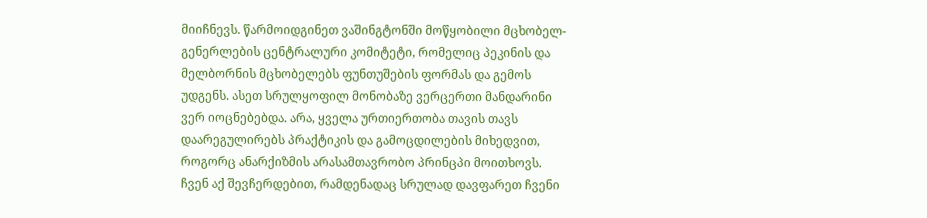მიიჩნევს. წარმოიდგინეთ ვაშინგტონში მოწყობილი მცხობელ-გენერლების ცენტრალური კომიტეტი, რომელიც პეკინის და მელბორნის მცხობელებს ფუნთუშების ფორმას და გემოს უდგენს. ასეთ სრულყოფილ მონობაზე ვერცერთი მანდარინი ვერ იოცნებებდა. არა, ყველა ურთიერთობა თავის თავს დაარეგულირებს პრაქტიკის და გამოცდილების მიხედვით, როგორც ანარქიზმის არასამთავრობო პრინცპი მოითხოვს.
ჩვენ აქ შევჩერდებით, რამდენადაც სრულად დავფარეთ ჩვენი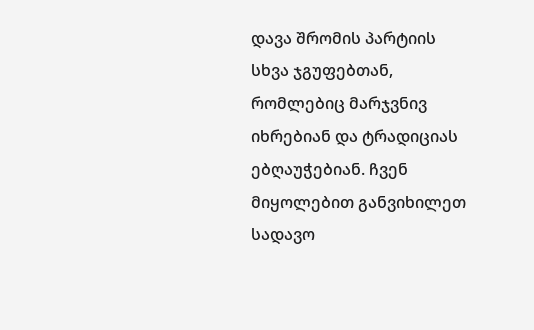დავა შრომის პარტიის სხვა ჯგუფებთან, რომლებიც მარჯვნივ იხრებიან და ტრადიციას ებღაუჭებიან. ჩვენ მიყოლებით განვიხილეთ სადავო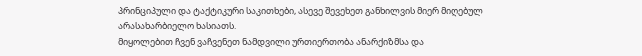პრინციპული და ტაქტიკური საკითხები, ასევე შევეხეთ განხილვის მიერ მიღებულ არასახარბიელო ხასიათს.
მიყოლებით ჩვენ ვაჩვენეთ ნამდვილი ურთიერთობა ანარქიზმსა და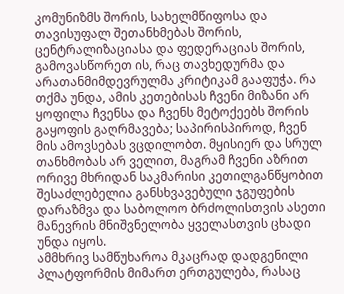კომუნიზმს შორის, სახელმწიფოსა და თავისუფალ შეთანხმებას შორის, ცენტრალიზაციასა და ფედერაციას შორის, გამოვასწორეთ ის, რაც თავხედურმა და არათანმიმდევრულმა კრიტიკამ გააფუჭა. რა თქმა უნდა, ამის კეთებისას ჩვენი მიზანი არ ყოფილა ჩვენსა და ჩვენს მეტოქეებს შორის გაყოფის გაღრმავება; საპირისპიროდ, ჩვენ მის ამოვსებას ვცდილობთ. მყისიერ და სრულ თანხმობას არ ველით, მაგრამ ჩვენი აზრით ორივე მხრიდან საკმარისი კეთილგანწყობით შესაძლებელია განსხვავებული ჯგუფების დარაზმვა და საბოლოო ბრძოლისთვის ასეთი მანევრის მნიშვნელობა ყველასთვის ცხადი უნდა იყოს.
ამმხრივ სამწუხაროა მკაცრად დადგენილი პლატფორმის მიმართ ერთგულება, რასაც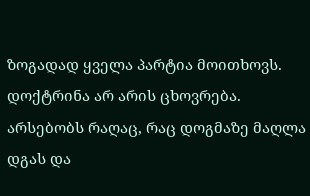ზოგადად ყველა პარტია მოითხოვს. დოქტრინა არ არის ცხოვრება. არსებობს რაღაც, რაც დოგმაზე მაღლა დგას და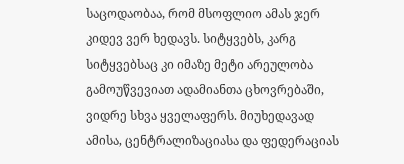საცოდაობაა, რომ მსოფლიო ამას ჯერ კიდევ ვერ ხედავს. სიტყვებს, კარგ სიტყვებსაც კი იმაზე მეტი არეულობა გამოუწვევიათ ადამიანთა ცხოვრებაში, ვიდრე სხვა ყველაფერს. მიუხედავად ამისა, ცენტრალიზაციასა და ფედერაციას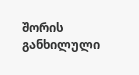შორის განხილული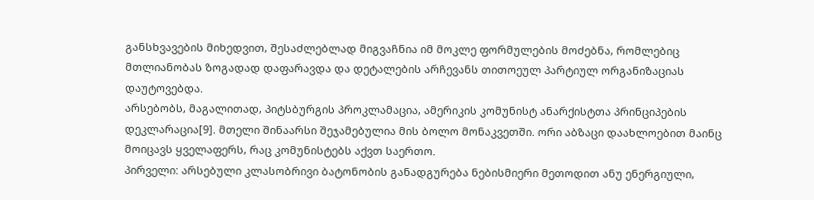განსხვავების მიხედვით, შესაძლებლად მიგვაჩნია იმ მოკლე ფორმულების მოძებნა, რომლებიც მთლიანობას ზოგადად დაფარავდა და დეტალების არჩევანს თითოეულ პარტიულ ორგანიზაციას დაუტოვებდა.
არსებობს, მაგალითად, პიტსბურგის პროკლამაცია, ამერიკის კომუნისტ ანარქისტთა პრინციპების დეკლარაცია[9]. მთელი შინაარსი შეჯამებულია მის ბოლო მონაკვეთში. ორი აბზაცი დაახლოებით მაინც მოიცავს ყველაფერს, რაც კომუნისტებს აქვთ საერთო.
პირველი: არსებული კლასობრივი ბატონობის განადგურება ნებისმიერი მეთოდით ანუ ენერგიული,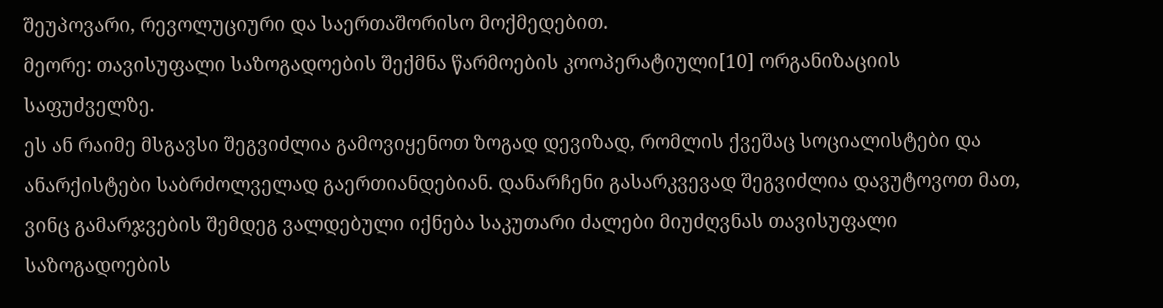შეუპოვარი, რევოლუციური და საერთაშორისო მოქმედებით.
მეორე: თავისუფალი საზოგადოების შექმნა წარმოების კოოპერატიული[10] ორგანიზაციის საფუძველზე.
ეს ან რაიმე მსგავსი შეგვიძლია გამოვიყენოთ ზოგად დევიზად, რომლის ქვეშაც სოციალისტები და ანარქისტები საბრძოლველად გაერთიანდებიან. დანარჩენი გასარკვევად შეგვიძლია დავუტოვოთ მათ, ვინც გამარჯვების შემდეგ ვალდებული იქნება საკუთარი ძალები მიუძღვნას თავისუფალი საზოგადოების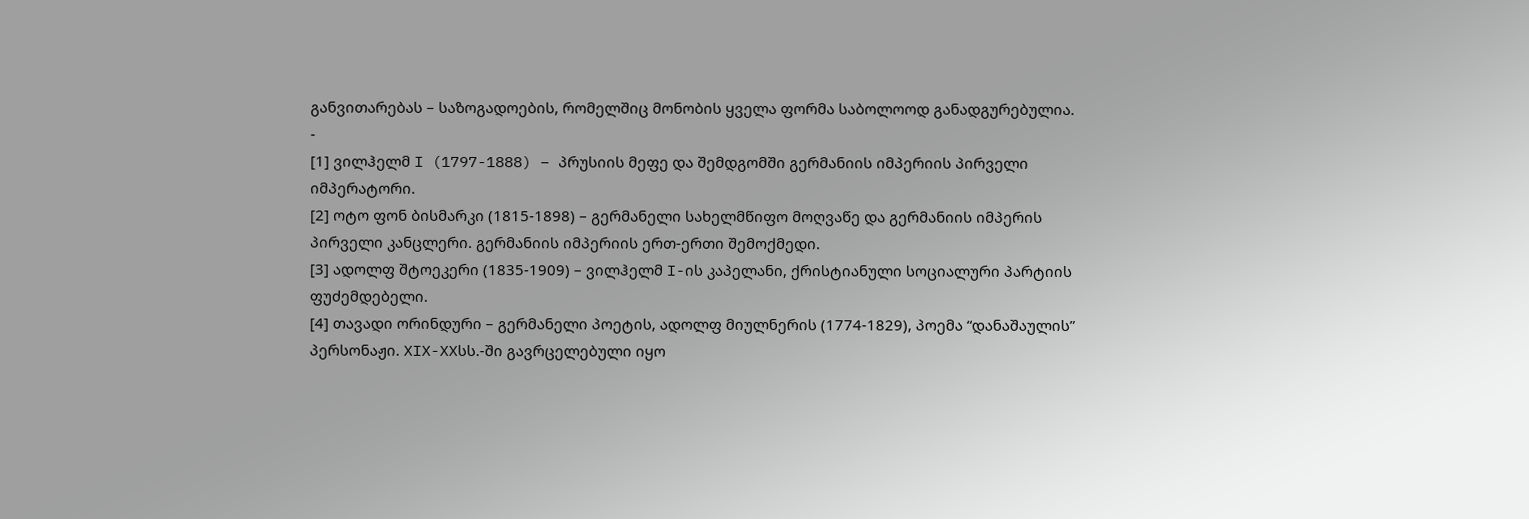განვითარებას – საზოგადოების, რომელშიც მონობის ყველა ფორმა საბოლოოდ განადგურებულია.
-
[1] ვილჰელმ I (1797-1888) – პრუსიის მეფე და შემდგომში გერმანიის იმპერიის პირველი იმპერატორი.
[2] ოტო ფონ ბისმარკი (1815-1898) – გერმანელი სახელმწიფო მოღვაწე და გერმანიის იმპერის პირველი კანცლერი. გერმანიის იმპერიის ერთ-ერთი შემოქმედი.
[3] ადოლფ შტოეკერი (1835-1909) – ვილჰელმ I-ის კაპელანი, ქრისტიანული სოციალური პარტიის ფუძემდებელი.
[4] თავადი ორინდური – გერმანელი პოეტის, ადოლფ მიულნერის (1774-1829), პოემა “დანაშაულის” პერსონაჟი. XIX-XXსს.-ში გავრცელებული იყო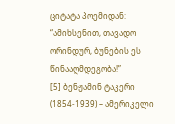ციტატა პოემიდან: “ამიხსენით, თავადო ორინდურ, ბუნების ეს წინააღმდეგობა!”
[5] ბენჟამინ ტაკერი (1854-1939) – ამერიკელი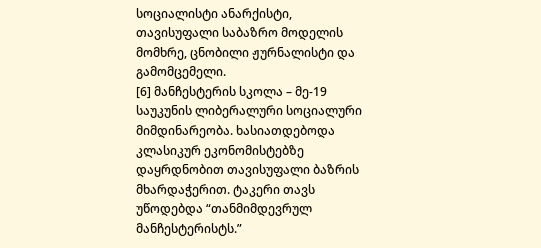სოციალისტი ანარქისტი, თავისუფალი საბაზრო მოდელის მომხრე, ცნობილი ჟურნალისტი და გამომცემელი.
[6] მანჩესტერის სკოლა – მე-19 საუკუნის ლიბერალური სოციალური მიმდინარეობა. ხასიათდებოდა კლასიკურ ეკონომისტებზე დაყრდნობით თავისუფალი ბაზრის მხარდაჭერით. ტაკერი თავს უწოდებდა “თანმიმდევრულ მანჩესტერისტს.”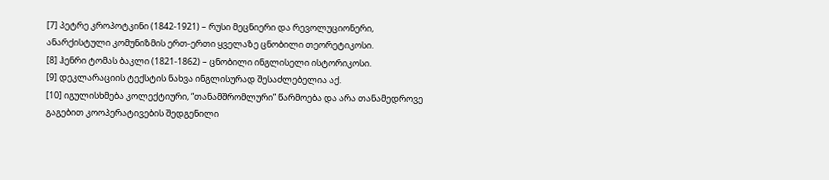[7] პეტრე კროპოტკინი (1842-1921) – რუსი მეცნიერი და რევოლუციონერი, ანარქისტული კომუნიზმის ერთ-ერთი ყველაზე ცნობილი თეორეტიკოსი.
[8] ჰენრი ტომას ბაკლი (1821-1862) – ცნობილი ინგლისელი ისტორიკოსი.
[9] დეკლარაციის ტექსტის ნახვა ინგლისურად შესაძლებელია აქ.
[10] იგულისხმება კოლექტიური, “თანამშრომლური” წარმოება და არა თანამედროვე გაგებით კოოპერატივების შედგენილი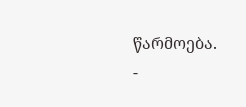წარმოება.
-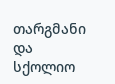თარგმანი და სქოლიო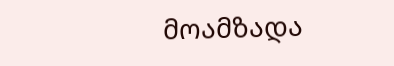მოამზადა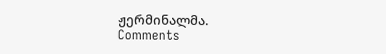ჟერმინალმა.
Comments